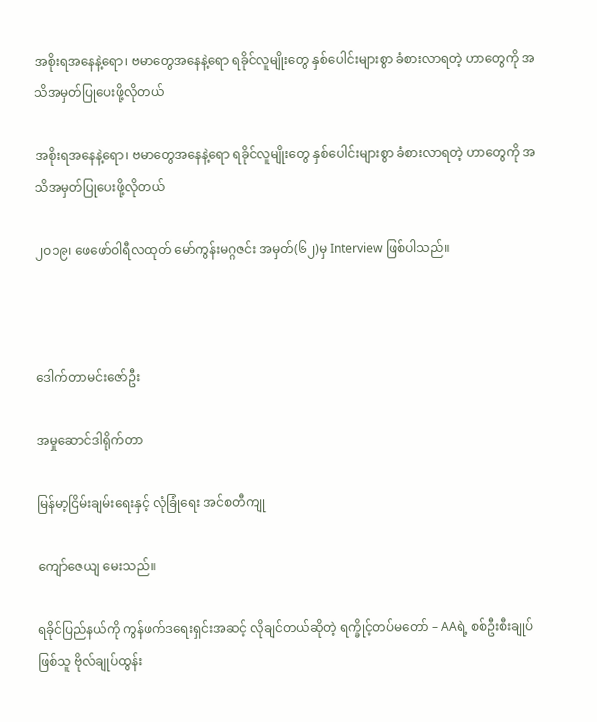အစိုးရအနေနဲ့ရော၊ ဗမာတွေအနေနဲ့ရော ရခိုင်လူမျိုးတွေ နှစ်ပေါင်းများစွာ ခံစားလာရတဲ့ ဟာတွေကို အသိအမှတ်ပြုပေးဖို့လိုတယ်

အစိုးရအနေနဲ့ရော၊ ဗမာတွေအနေနဲ့ရော ရခိုင်လူမျိုးတွေ နှစ်ပေါင်းများစွာ ခံစားလာရတဲ့ ဟာတွေကို အသိအမှတ်ပြုပေးဖို့လိုတယ်

၂ဝ၁၉၊ ဖေဖော်ဝါရီလထုတ် မော်ကွန်းမဂ္ဂဇင်း အမှတ်(၆၂)မှ Interview ဖြစ်ပါသည်။



ဒေါက်တာမင်းဇော်ဦး

အမှုဆောင်ဒါရိုက်တာ

မြန်မာ့ငြိမ်းချမ်းရေးနှင့် လုံခြုံရေး အင်စတီကျု

ကျော်ဇေယျ မေးသည်။

ရခိုင်ပြည်နယ်ကို ကွန်ဖက်ဒရေးရှင်းအဆင့် လိုချင်တယ်ဆိုတဲ့ ရက္ခိုင့်တပ်မတော် – AAရဲ့ စစ်ဦးစီးချုပ်ဖြစ်သူ ဗိုလ်ချုပ်ထွန်း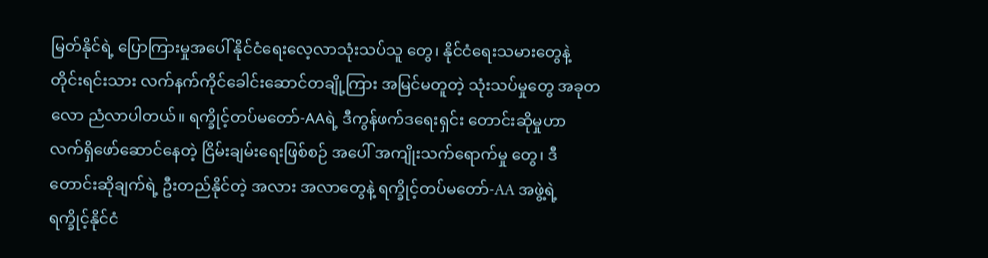မြတ်နိုင်ရဲ့ ပြောကြားမှုအပေါ် နိုင်ငံရေးလေ့လာသုံးသပ်သူ တွေ၊ နိုင်ငံရေးသမားတွေနဲ့ တိုင်းရင်းသား လက်နက်ကိုင်ခေါင်းဆောင်တချို့ကြား အမြင်မတူတဲ့ သုံးသပ်မှုတွေ အခုတလော ညံလာပါတယ်။ ရက္ခိုင့်တပ်မတော်-AAရဲ့ ဒီကွန်ဖက်ဒရေးရှင်း တောင်းဆိုမှုဟာ လက်ရှိဖော်ဆောင်နေတဲ့ ငြိမ်းချမ်းရေးဖြစ်စဉ် အပေါ် အကျိုးသက်ရောက်မှု တွေ၊ ဒီတောင်းဆိုချက်ရဲ့ ဦးတည်နိုင်တဲ့ အလား အလာတွေနဲ့ ရက္ခိုင့်တပ်မတော်-AA အဖွဲ့ရဲ့ ရက္ခိုင့်နိုင်ငံ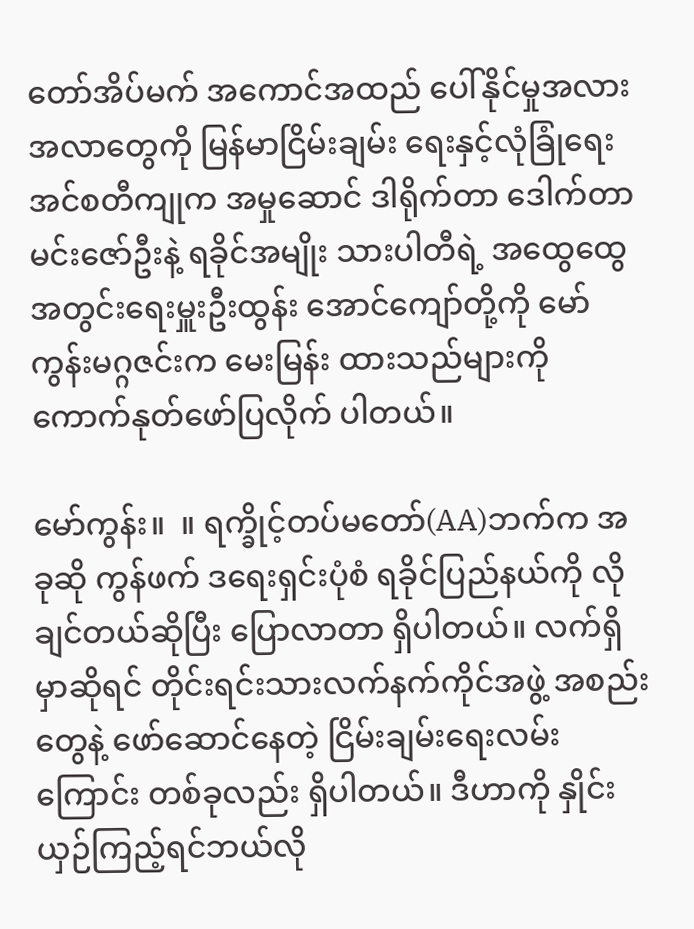တော်အိပ်မက် အကောင်အထည် ပေါ်နိုင်မှုအလားအလာတွေကို မြန်မာငြိမ်းချမ်း ရေးနှင့်လုံခြုံရေးအင်စတီကျုက အမှုဆောင် ဒါရိုက်တာ ဒေါက်တာမင်းဇော်ဦးနဲ့ ရခိုင်အမျိုး သားပါတီရဲ့ အထွေထွေအတွင်းရေးမှူးဦးထွန်း အောင်ကျော်တို့ကို မော်ကွန်းမဂ္ဂဇင်းက မေးမြန်း ထားသည်များကို ကောက်နုတ်ဖော်ပြလိုက် ပါတယ်။

မော်ကွန်း။  ။ ရက္ခိုင့်တပ်မတော်(AA)ဘက်က အခုဆို ကွန်ဖက် ဒရေးရှင်းပုံစံ ရခိုင်ပြည်နယ်ကို လိုချင်တယ်ဆိုပြီး ပြောလာတာ ရှိပါတယ်။ လက်ရှိမှာဆိုရင် တိုင်းရင်းသားလက်နက်ကိုင်အဖွဲ့ အစည်းတွေနဲ့ ဖော်ဆောင်နေတဲ့ ငြိမ်းချမ်းရေးလမ်းကြောင်း တစ်ခုလည်း ရှိပါတယ်။ ဒီဟာကို နှိုင်းယှဉ်ကြည့်ရင်ဘယ်လို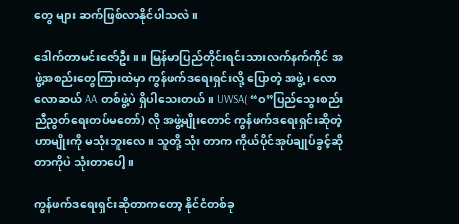တွေ များ ဆက်ဖြစ်လာနိုင်ပါသလဲ။

ဒေါက်တာမင်းဇော်ဦး။ ။ မြန်မာပြည်တိုင်းရင်းသားလက်နက်ကိုင် အဖွဲ့အစည်းတွေကြားထဲမှာ ကွန်ဖက်ဒရေးရှင်းလို့ ပြောတဲ့ အဖွဲ့၊ လောလောဆယ် AA တစ်ဖွဲ့ပဲ ရှိပါသေးတယ်။ UWSA( “ဝ”ပြည်သွေးစည်းညီညွတ်ရေးတပ်မတော်) လို အဖွဲ့မျိုးတောင် ကွန်ဖက်ဒရေးရှင်းဆိုတဲ့ဟာမျိုးကို မသုံးဘူးလေ။ သူတို့ သုံး တာက ကိုယ်ပိုင်အုပ်ချုပ်ခွင့်ဆိုတာကိုပဲ သုံးတာပေါ့။

ကွန်ဖက်ဒရေးရှင်းဆိုတာကတော့ နိုင်ငံတစ်ခု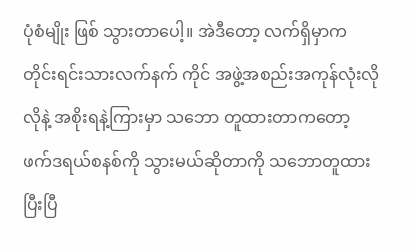ပုံစံမျိုး ဖြစ် သွားတာပေါ့။ အဲဒီတော့ လက်ရှိမှာက တိုင်းရင်းသားလက်နက် ကိုင် အဖွဲ့အစည်းအကုန်လုံးလိုလိုနဲ့ အစိုးရနဲ့ကြားမှာ သဘော တူထားတာကတော့ ဖက်ဒရယ်စနစ်ကို သွားမယ်ဆိုတာကို သဘောတူထားပြီးပြီ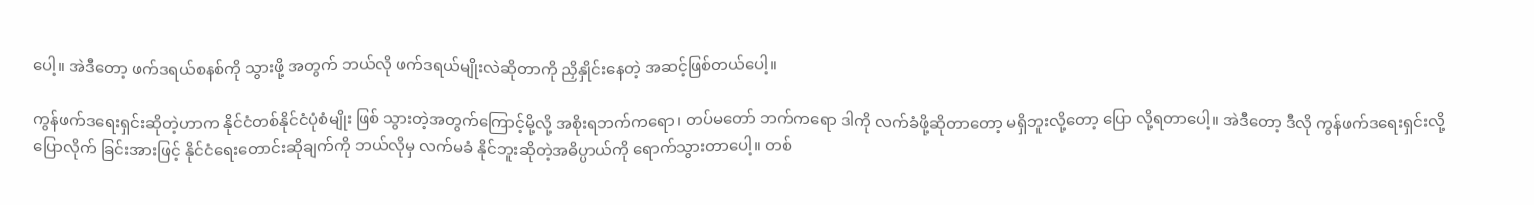ပေါ့။ အဲဒီတော့ ဖက်ဒရယ်စနစ်ကို သွားဖို့ အတွက် ဘယ်လို ဖက်ဒရယ်မျိုးလဲဆိုတာကို ညှိနှိုင်းနေတဲ့ အဆင့်ဖြစ်တယ်ပေါ့။

ကွန်ဖက်ဒရေးရှင်းဆိုတဲ့ဟာက နိုင်ငံတစ်နိုင်ငံပုံစံမျိုး ဖြစ် သွားတဲ့အတွက်ကြောင့်မို့လို့ အစိုးရဘက်ကရော၊ တပ်မတော် ဘက်ကရော ဒါကို လက်ခံဖို့ဆိုတာတော့ မရှိဘူးလို့တော့ ပြော လို့ရတာပေါ့။ အဲဒီတော့ ဒီလို ကွန်ဖက်ဒရေးရှင်းလို့ ပြောလိုက် ခြင်းအားဖြင့် နိုင်ငံရေးတောင်းဆိုချက်ကို ဘယ်လိုမှ လက်မခံ နိုင်ဘူးဆိုတဲ့အဓိပ္ပာယ်ကို ရောက်သွားတာပေါ့။ တစ်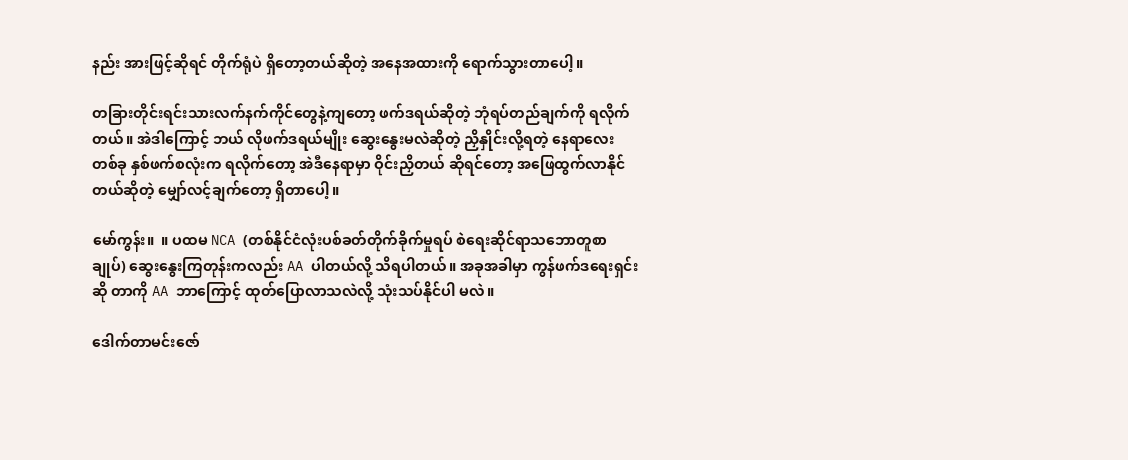နည်း အားဖြင့်ဆိုရင် တိုက်ရုံပဲ ရှိတော့တယ်ဆိုတဲ့ အနေအထားကို ရောက်သွားတာပေါ့။

တခြားတိုင်းရင်းသားလက်နက်ကိုင်တွေနဲ့ကျတော့ ဖက်ဒရယ်ဆိုတဲ့ ဘုံရပ်တည်ချက်ကို ရလိုက်တယ်။ အဲဒါကြောင့် ဘယ် လိုဖက်ဒရယ်မျိုး ဆွေးနွေးမလဲဆိုတဲ့ ညှိနှိုင်းလို့ရတဲ့ နေရာလေး တစ်ခု နှစ်ဖက်စလုံးက ရလိုက်တော့ အဲဒီနေရာမှာ ဝိုင်းညှိတယ် ဆိုရင်တော့ အဖြေထွက်လာနိုင်တယ်ဆိုတဲ့ မျှော်လင့်ချက်တော့ ရှိတာပေါ့။

မော်ကွန်း။  ။ ပထမ NCA (တစ်နိုင်ငံလုံးပစ်ခတ်တိုက်ခိုက်မှုရပ် စဲရေးဆိုင်ရာသဘောတူစာချုပ်) ဆွေးနွေးကြတုန်းကလည်း AA ပါတယ်လို့ သိရပါတယ်။ အခုအခါမှာ ကွန်ဖက်ဒရေးရှင်း ဆို တာကို AA ဘာကြောင့် ထုတ်ပြောလာသလဲလို့ သုံးသပ်နိုင်ပါ မလဲ။

ဒေါက်တာမင်းဇော်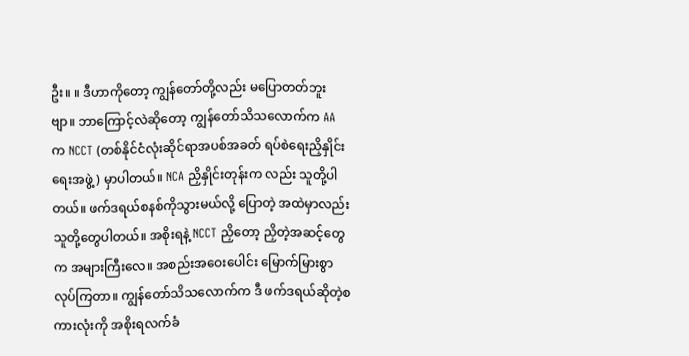ဦး။ ။ ဒီဟာကိုတော့ ကျွန်တော်တို့လည်း မပြောတတ်ဘူးဗျာ။ ဘာကြောင့်လဲဆိုတော့ ကျွန်တော်သိသလောက်က AA က NCCT (တစ်နိုင်ငံလုံးဆိုင်ရာအပစ်အခတ် ရပ်စဲရေးညှိနှိုင်းရေးအဖွဲ့ ) မှာပါတယ်။ NCA ညှိနှိုင်းတုန်းက လည်း သူတို့ပါတယ်။ ဖက်ဒရယ်စနစ်ကိုသွားမယ်လို့ ပြောတဲ့ အထဲမှာလည်း သူတို့တွေပါတယ်။ အစိုးရနဲ့ NCCT ညှိတော့ ညှိတဲ့အဆင့်တွေက အများကြီးလေ။ အစည်းအဝေးပေါင်း မြောက်မြားစွာ လုပ်ကြတာ။ ကျွန်တော်သိသလောက်က ဒီ ဖက်ဒရယ်ဆိုတဲ့စကားလုံးကို အစိုးရလက်ခံ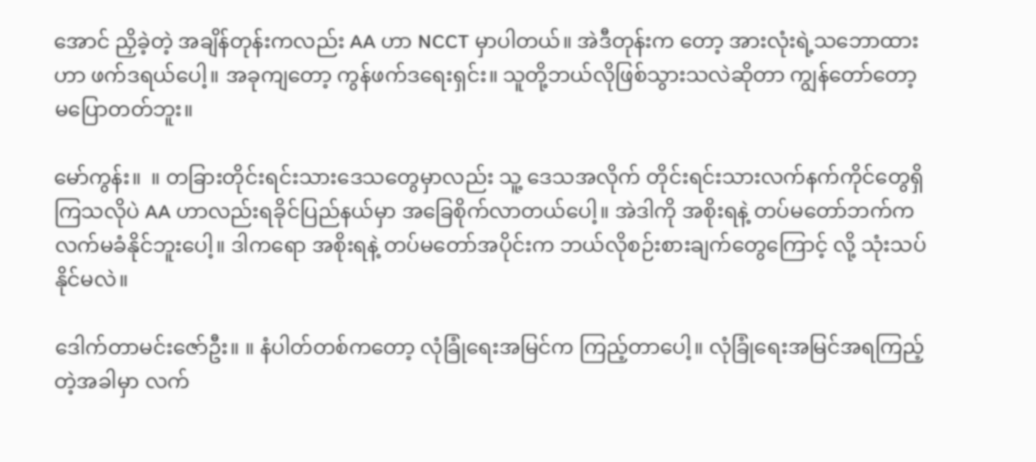အောင် ညှိခဲ့တဲ့ အချိန်တုန်းကလည်း AA ဟာ NCCT မှာပါတယ်။ အဲဒီတုန်းက တော့ အားလုံးရဲ့သဘောထားဟာ ဖက်ဒရယ်ပေါ့။ အခုကျတော့ ကွန်ဖက်ဒရေးရှင်း။ သူတို့ဘယ်လိုဖြစ်သွားသလဲဆိုတာ ကျွန်တော်တော့ မပြောတတ်ဘူး။

မော်ကွန်း။  ။ တခြားတိုင်းရင်းသားဒေသတွေမှာလည်း သူ့ ဒေသအလိုက် တိုင်းရင်းသားလက်နက်ကိုင်တွေရှိကြသလိုပဲ AA ဟာလည်းရခိုင်ပြည်နယ်မှာ အခြေစိုက်လာတယ်ပေါ့။ အဲဒါကို အစိုးရနဲ့ တပ်မတော်ဘက်က လက်မခံနိုင်ဘူးပေါ့။ ဒါကရော အစိုးရနဲ့ တပ်မတော်အပိုင်းက ဘယ်လိုစဉ်းစားချက်တွေကြောင့် လို့ သုံးသပ်နိုင်မလဲ။

ဒေါက်တာမင်းဇော်ဦး။ ။ နံပါတ်တစ်ကတော့ လုံခြုံရေးအမြင်က ကြည့်တာပေါ့။ လုံခြုံရေးအမြင်အရကြည့်တဲ့အခါမှာ လက်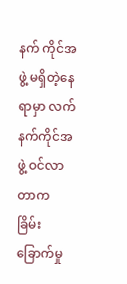နက် ကိုင်အဖွဲ့ မရှိတဲ့နေရာမှာ လက်နက်ကိုင်အဖွဲ့ ဝင်လာတာက ခြိမ်း ခြောက်မှု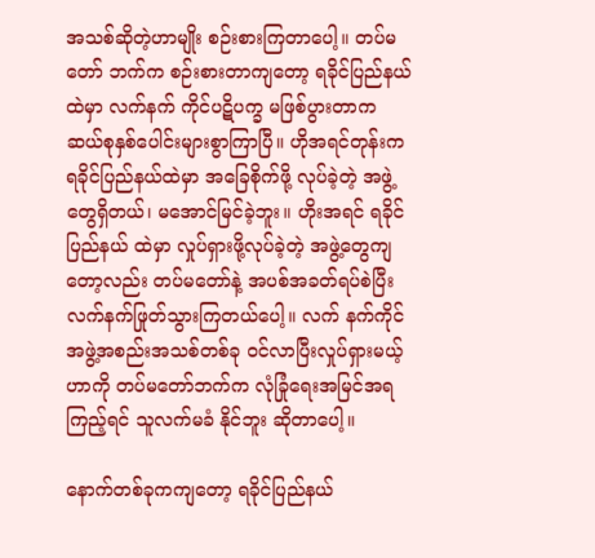အသစ်ဆိုတဲ့ဟာမျိုး စဉ်းစားကြတာပေါ့။ တပ်မတော် ဘက်က စဉ်းစားတာကျတော့ ရခိုင်ပြည်နယ်ထဲမှာ လက်နက် ကိုင်ပဋိပက္ခ မဖြစ်ပွားတာက ဆယ်စုနှစ်ပေါင်းများစွာကြာပြီ။ ဟိုအရင်တုန်းက ရခိုင်ပြည်နယ်ထဲမှာ အခြေစိုက်ဖို့ လုပ်ခဲ့တဲ့ အဖွဲ့တွေရှိတယ်၊ မအောင်မြင်ခဲ့ဘူး။ ဟိုးအရင် ရခိုင်ပြည်နယ် ထဲမှာ လှုပ်ရှားဖို့လုပ်ခဲ့တဲ့ အဖွဲ့တွေကျတော့လည်း တပ်မတော်နဲ့ အပစ်အခတ်ရပ်စဲပြီး လက်နက်ဖြုတ်သွားကြတယ်ပေါ့။ လက် နက်ကိုင်အဖွဲ့အစည်းအသစ်တစ်ခု ဝင်လာပြီးလှုပ်ရှားမယ့်ဟာကို တပ်မတော်ဘက်က လုံခြုံရေးအမြင်အရကြည့်ရင် သူလက်မခံ နိုင်ဘူး ဆိုတာပေါ့။

နောက်တစ်ခုကကျတော့ ရခိုင်ပြည်နယ်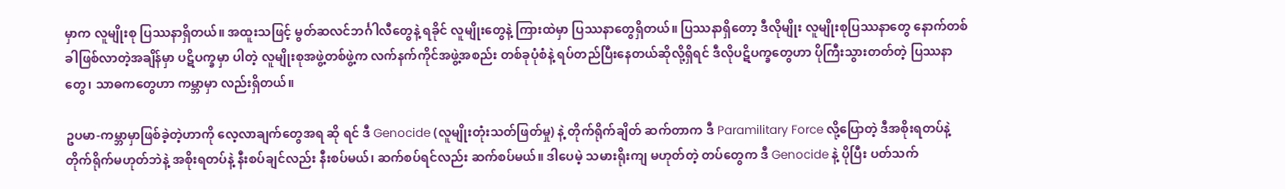မှာက လူမျိုးစု ပြဿနာရှိတယ်။ အထူးသဖြင့် မွတ်ဆလင်ဘင်္ဂါလီတွေနဲ့ ရခိုင် လူမျိုးတွေနဲ့ ကြားထဲမှာ ပြဿနာတွေရှိတယ်။ ပြဿနာရှိတော့ ဒီလိုမျိုး လူမျိုးစုပြဿနာတွေ နောက်တစ်ခါဖြစ်လာတဲ့အချိန်မှာ ပဋိပက္ခမှာ ပါတဲ့ လူမျိုးစုအဖွဲ့တစ်ဖွဲ့က လက်နက်ကိုင်အဖွဲ့အစည်း တစ်ခုပုံစံနဲ့ ရပ်တည်ပြီးနေတယ်ဆိုလို့ရှိရင် ဒီလိုပဋိပက္ခတွေဟာ ပိုကြီးသွားတတ်တဲ့ ပြဿနာတွေ၊ သာဓကတွေဟာ ကမ္ဘာမှာ လည်းရှိတယ်။

ဥပမာ-ကမ္ဘာမှာဖြစ်ခဲ့တဲ့ဟာကို လေ့လာချက်တွေအရ ဆို ရင် ဒီ Genocide (လူမျိုးတုံးသတ်ဖြတ်မှု) နဲ့ တိုက်ရိုက်ချိတ် ဆက်တာက ဒီ Paramilitary Force လို့ပြောတဲ့ ဒီအစိုးရတပ်နဲ့ တိုက်ရိုက်မဟုတ်ဘဲနဲ့ အစိုးရတပ်နဲ့ နီးစပ်ချင်လည်း နီးစပ်မယ်၊ ဆက်စပ်ရင်လည်း ဆက်စပ်မယ်။ ဒါပေမဲ့ သမားရိုးကျ မဟုတ်တဲ့ တပ်တွေက ဒီ Genocide နဲ့ ပိုပြီး ပတ်သက်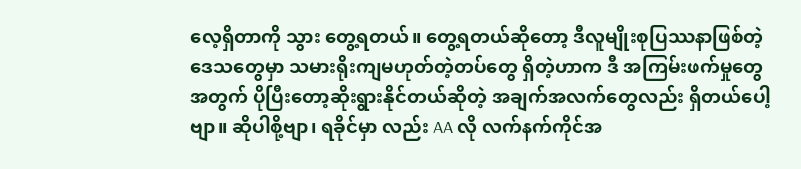လေ့ရှိတာကို သွား တွေ့ရတယ်။ တွေ့ရတယ်ဆိုတော့ ဒီလူမျိုးစုပြဿနာဖြစ်တဲ့ ဒေသတွေမှာ သမားရိုးကျမဟုတ်တဲ့တပ်တွေ ရှိတဲ့ဟာက ဒီ အကြမ်းဖက်မှုတွေအတွက် ပိုပြီးတော့ဆိုးရွားနိုင်တယ်ဆိုတဲ့ အချက်အလက်တွေလည်း ရှိတယ်ပေါ့ဗျာ။ ဆိုပါစို့ဗျာ၊ ရခိုင်မှာ လည်း AA လို လက်နက်ကိုင်အ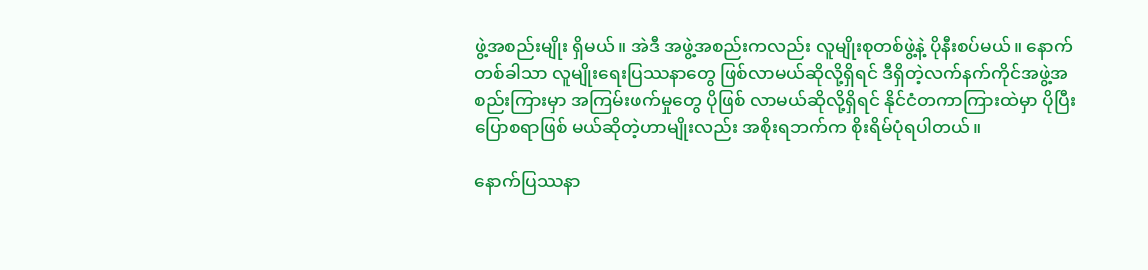ဖွဲ့အစည်းမျိုး ရှိမယ်။ အဲဒီ အဖွဲ့အစည်းကလည်း လူမျိုးစုတစ်ဖွဲ့နဲ့ ပိုနီးစပ်မယ်။ နောက် တစ်ခါသာ လူမျိုးရေးပြဿနာတွေ ဖြစ်လာမယ်ဆိုလို့ရှိရင် ဒီရှိတဲ့လက်နက်ကိုင်အဖွဲ့အစည်းကြားမှာ အကြမ်းဖက်မှုတွေ ပိုဖြစ် လာမယ်ဆိုလို့ရှိရင် နိုင်ငံတကာကြားထဲမှာ ပိုပြီးပြောစရာဖြစ် မယ်ဆိုတဲ့ဟာမျိုးလည်း အစိုးရဘက်က စိုးရိမ်ပုံရပါတယ်။

နောက်ပြဿနာ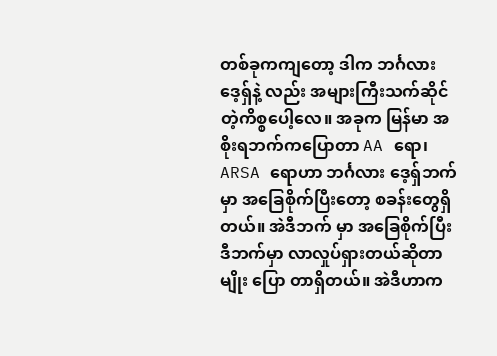တစ်ခုကကျတော့ ဒါက ဘင်္ဂလားဒေ့ရှ်နဲ့ လည်း အများကြီးသက်ဆိုင်တဲ့ကိစ္စပေါ့လေ။ အခုက မြန်မာ အစိုးရဘက်ကပြောတာ AA ရော၊ ARSA ရောဟာ ဘင်္ဂလား ဒေ့ရှ်ဘက်မှာ အခြေစိုက်ပြီးတော့ စခန်းတွေရှိတယ်။ အဲဒီဘက် မှာ အခြေစိုက်ပြီး ဒီဘက်မှာ လာလှုပ်ရှားတယ်ဆိုတာမျိုး ပြော တာရှိတယ်။ အဲဒီဟာက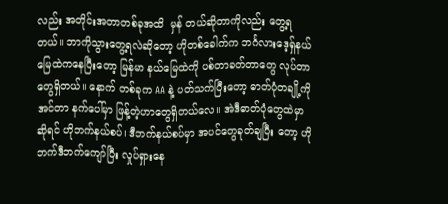လည်း အတိုင်းအတာတစ်ခုအထိ  မှန် တယ်ဆိုတာကိုလည်း တွေ့ရတယ်။ ဘာကိုသွားတွေ့ရလဲဆိုတော့ ဟိုတစ်ခေါက်က ဘင်္ဂလားဒေ့ရှ်နယ်မြေထဲကနေပြီးတော့ မြန်မာ နယ်မြေထဲကို ပစ်တာခတ်တာတွေ လုပ်တာတွေရှိတယ်။ နောက် တစ်ခုက AA နဲ့ ပတ်သက်ပြီးတော့ ဓာတ်ပုံတချို့ကို အင်တာ နက်ပေါ်မှာ ဖြန့်တဲ့ဟာတွေရှိတယ်လေ။ အဲဒီဓာတ်ပုံတွေထဲမှာ ဆိုရင် ဟိုဘက်နယ်စပ်၊ ဒီဘက်နယ်စပ်မှာ အပင်တွေခုတ်ချပြီး တော့ ဟိုဘက်ဒီဘက်ကျော်ပြီး လှုပ်ရှားနေ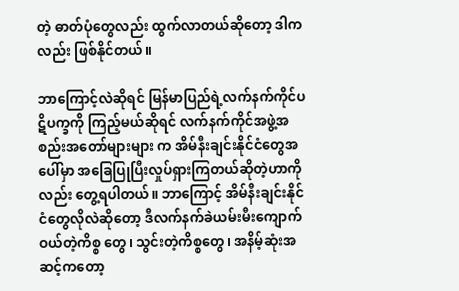တဲ့ ဓာတ်ပုံတွေလည်း ထွက်လာတယ်ဆိုတော့ ဒါကလည်း ဖြစ်နိုင်တယ်။

ဘာကြောင့်လဲဆိုရင် မြန်မာပြည်ရဲ့လက်နက်ကိုင်ပဋိပက္ခကို ကြည့်မယ်ဆိုရင် လက်နက်ကိုင်အဖွဲ့အစည်းအတော်များများ က အိမ်နီးချင်းနိုင်ငံတွေအပေါ်မှာ အခြေပြုပြီးလှုပ်ရှားကြတယ်ဆိုတဲ့ဟာကိုလည်း တွေ့ရပါတယ်။ ဘာကြောင့် အိမ်နီးချင်းနိုင်ငံတွေလိုလဲဆိုတော့ ဒီလက်နက်ခဲယမ်းမီးကျောက်ဝယ်တဲ့ကိစ္စ တွေ၊ သွင်းတဲ့ကိစ္စတွေ၊ အနိမ့်ဆုံးအဆင့်ကတော့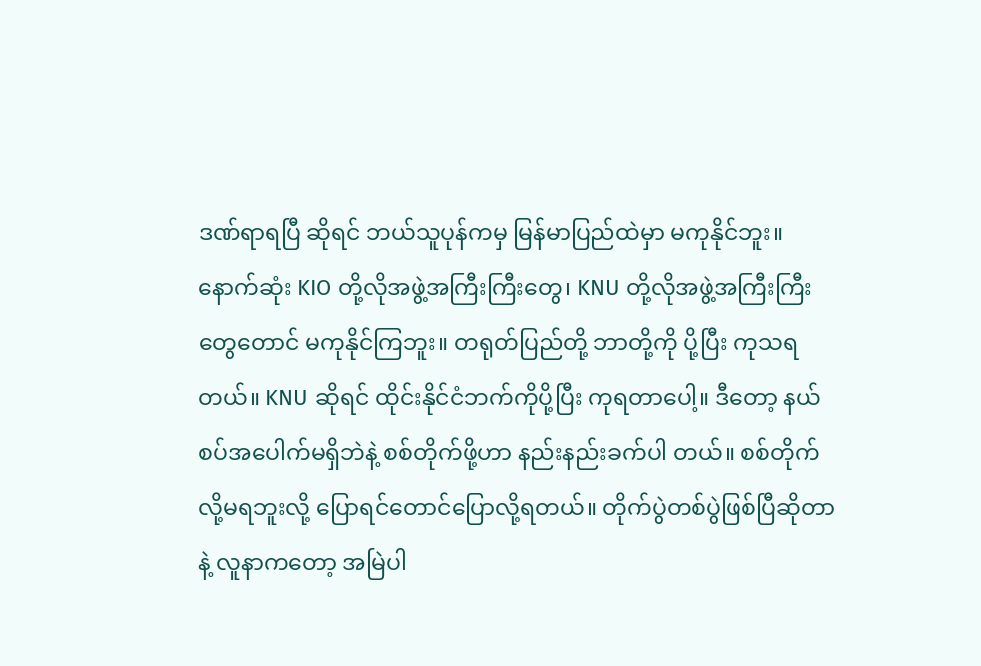ဒဏ်ရာရပြီ ဆိုရင် ဘယ်သူပုန်ကမှ မြန်မာပြည်ထဲမှာ မကုနိုင်ဘူး။ နောက်ဆုံး KIO တို့လိုအဖွဲ့အကြီးကြီးတွေ၊ KNU တို့လိုအဖွဲ့အကြီးကြီး တွေတောင် မကုနိုင်ကြဘူး။ တရုတ်ပြည်တို့ ဘာတို့ကို ပို့ပြီး ကုသရတယ်။ KNU ဆိုရင် ထိုင်းနိုင်ငံဘက်ကိုပို့ပြီး ကုရတာပေါ့။ ဒီတော့ နယ်စပ်အပေါက်မရှိဘဲနဲ့ စစ်တိုက်ဖို့ဟာ နည်းနည်းခက်ပါ တယ်။ စစ်တိုက်လို့မရဘူးလို့ ပြောရင်တောင်ပြောလို့ရတယ်။ တိုက်ပွဲတစ်ပွဲဖြစ်ပြီဆိုတာနဲ့ လူနာကတော့ အမြဲပါ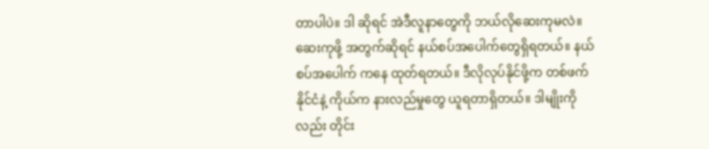တာပါပဲ။ ဒါ ဆိုရင် အဲဒီလူနာတွေကို ဘယ်လိုဆေးကုမလဲ။ ဆေးကုဖို့ အတွက်ဆိုရင် နယ်စပ်အပေါက်တွေရှိရတယ်။ နယ်စပ်အပေါက် ကနေ ထုတ်ရတယ်။ ဒီလိုလုပ်နိုင်ဖို့က တစ်ဖက်နိုင်ငံနဲ့ ကိုယ်က နားလည်မှုတွေ ယူရတာရှိတယ်။ ဒါမျိုးကိုလည်း တိုင်း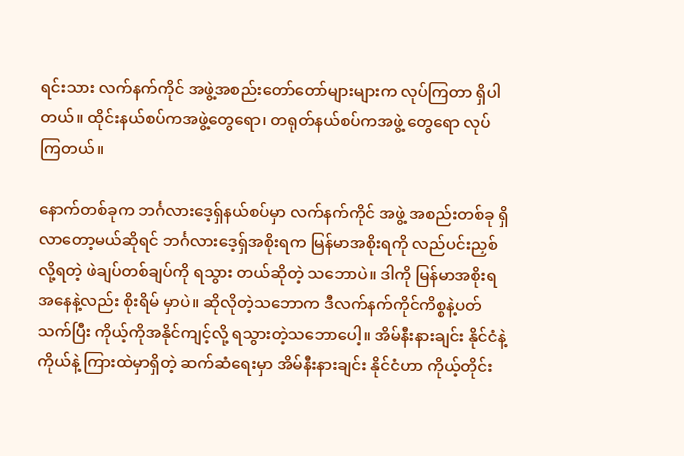ရင်းသား လက်နက်ကိုင် အဖွဲ့အစည်းတော်တော်များများက လုပ်ကြတာ ရှိပါတယ်။ ထိုင်းနယ်စပ်ကအဖွဲ့တွေရော၊ တရုတ်နယ်စပ်ကအဖွဲ့ တွေရော လုပ်ကြတယ်။

နောက်တစ်ခုက ဘင်္ဂလားဒေ့ရ်ှနယ်စပ်မှာ လက်နက်ကိုင် အဖွဲ့ အစည်းတစ်ခု ရှိလာတော့မယ်ဆိုရင် ဘင်္ဂလားဒေ့ရှ်အစိုးရက မြန်မာအစိုးရကို လည်ပင်းညှစ်လို့ရတဲ့ ဖဲချပ်တစ်ချပ်ကို ရသွား တယ်ဆိုတဲ့ သဘောပဲ။ ဒါကို မြန်မာအစိုးရအနေနဲ့လည်း စိုးရိမ် မှာပဲ။ ဆိုလိုတဲ့သဘောက ဒီလက်နက်ကိုင်ကိစ္စနဲ့ပတ်သက်ပြီး ကိုယ့်ကိုအနိုင်ကျင့်လို့ ရသွားတဲ့သဘောပေါ့။ အိမ်နီးနားချင်း နိုင်ငံနဲ့ ကိုယ်နဲ့ ကြားထဲမှာရှိတဲ့ ဆက်ဆံရေးမှာ အိမ်နီးနားချင်း နိုင်ငံဟာ ကိုယ့်တိုင်း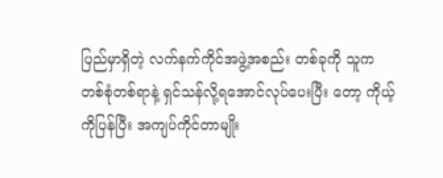ပြည်မှာရှိတဲ့ လက်နက်ကိုင်အဖွဲ့အစည်း တစ်ခုကို သူက တစ်စုံတစ်ရာနဲ့ ရှင်သန်လို့ရအောင်လုပ်ပေးပြီး တော့ ကိုယ့်ကိုပြန်ပြီး အကျပ်ကိုင်တာမျိုး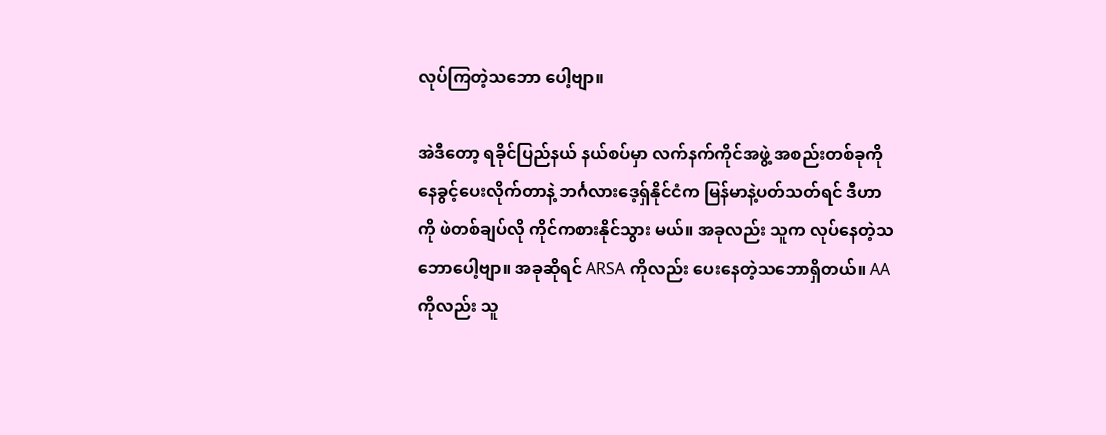လုပ်ကြတဲ့သဘော ပေါ့ဗျာ။

အဲဒီတော့ ရခိုင်ပြည်နယ် နယ်စပ်မှာ လက်နက်ကိုင်အဖွဲ့ အစည်းတစ်ခုကို နေခွင့်ပေးလိုက်တာနဲ့ ဘင်္ဂလားဒေ့ရှ်နိုင်ငံက မြန်မာနဲ့ပတ်သတ်ရင် ဒီဟာကို ဖဲတစ်ချပ်လို ကိုင်ကစားနိုင်သွား မယ်။ အခုလည်း သူက လုပ်နေတဲ့သဘောပေါ့ဗျာ။ အခုဆိုရင် ARSA ကိုလည်း ပေးနေတဲ့သဘောရှိတယ်။ AA ကိုလည်း သူ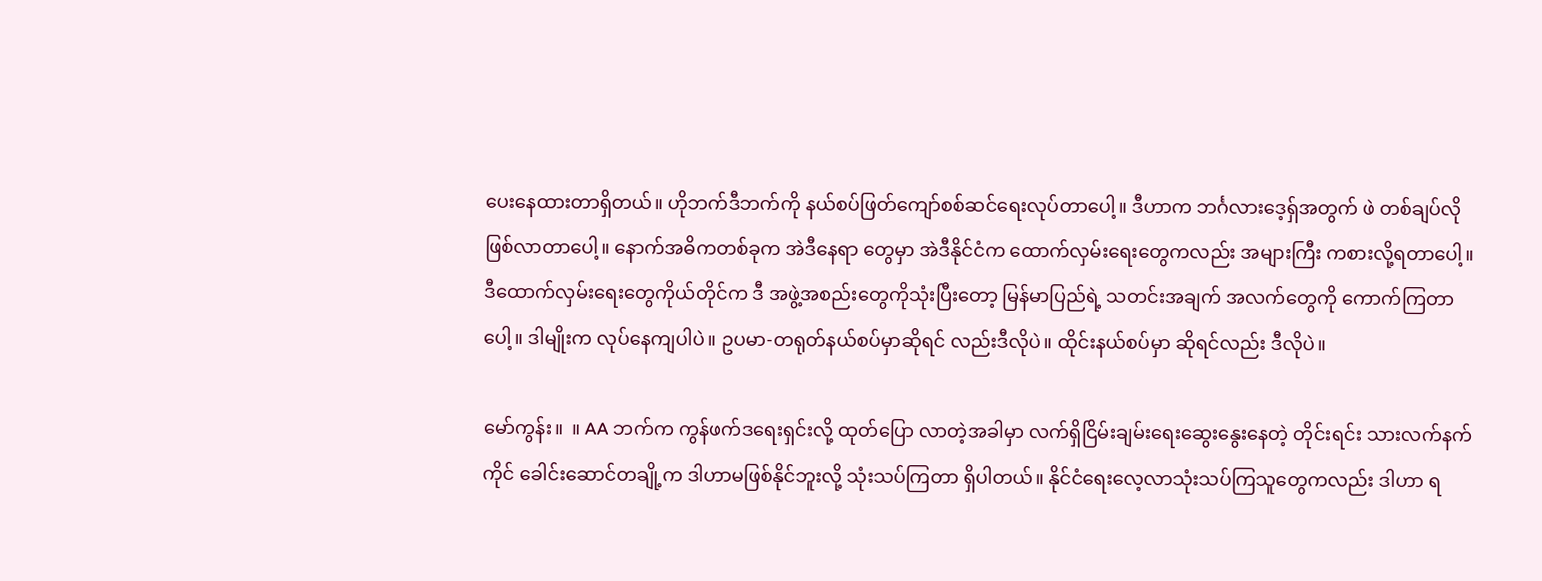ပေးနေထားတာရှိတယ်။ ဟိုဘက်ဒီဘက်ကို နယ်စပ်ဖြတ်ကျော်စစ်ဆင်ရေးလုပ်တာပေါ့။ ဒီဟာက ဘင်္ဂလားဒေ့ရှ်အတွက် ဖဲ တစ်ချပ်လို ဖြစ်လာတာပေါ့။ နောက်အဓိကတစ်ခုက အဲဒီနေရာ တွေမှာ အဲဒီနိုင်ငံက ထောက်လှမ်းရေးတွေကလည်း အများကြီး ကစားလို့ရတာပေါ့။ ဒီထောက်လှမ်းရေးတွေကိုယ်တိုင်က ဒီ အဖွဲ့အစည်းတွေကိုသုံးပြီးတော့ မြန်မာပြည်ရဲ့ သတင်းအချက် အလက်တွေကို ကောက်ကြတာပေါ့။ ဒါမျိုးက လုပ်နေကျပါပဲ။ ဥပမာ-တရုတ်နယ်စပ်မှာဆိုရင် လည်းဒီလိုပဲ။ ထိုင်းနယ်စပ်မှာ ဆိုရင်လည်း ဒီလိုပဲ။

မော်ကွန်း။  ။ AA ဘက်က ကွန်ဖက်ဒရေးရှင်းလို့ ထုတ်ပြော လာတဲ့အခါမှာ လက်ရှိငြိမ်းချမ်းရေးဆွေးနွေးနေတဲ့ တိုင်းရင်း သားလက်နက်ကိုင် ခေါင်းဆောင်တချို့က ဒါဟာမဖြစ်နိုင်ဘူးလို့ သုံးသပ်ကြတာ ရှိပါတယ်။ နိုင်ငံရေးလေ့လာသုံးသပ်ကြသူတွေကလည်း ဒါဟာ ရ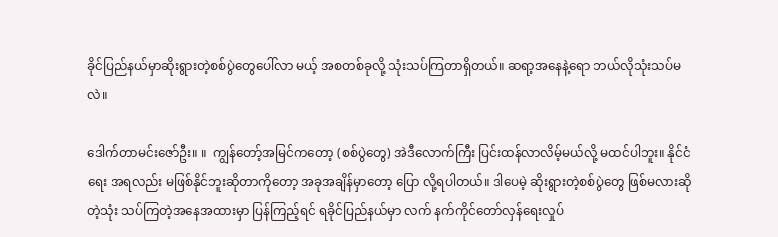ခိုင်ပြည်နယ်မှာဆိုးရွားတဲ့စစ်ပွဲတွေပေါ်လာ မယ့် အစတစ်ခုလို့ သုံးသပ်ကြတာရှိတယ်။ ဆရာ့အနေနဲ့ရော ဘယ်လိုသုံးသပ်မလဲ။

ဒေါက်တာမင်းဇော်ဦး။ ။  ကျွန်တော့်အမြင်ကတော့ (စစ်ပွဲတွေ) အဲဒီလောက်ကြီး ပြင်းထန်လာလိမ့်မယ်လို့ မထင်ပါဘူး။ နိုင်ငံရေး အရလည်း မဖြစ်နိုင်ဘူးဆိုတာကိုတော့ အခုအချိန်မှာတော့ ပြော လို့ရပါတယ်။ ဒါပေမဲ့ ဆိုးရွားတဲ့စစ်ပွဲတွေ ဖြစ်မလားဆိုတဲ့သုံး သပ်ကြတဲ့အနေအထားမှာ ပြန်ကြည့်ရင် ရခိုင်ပြည်နယ်မှာ လက် နက်ကိုင်တော်လှန်ရေးလှုပ်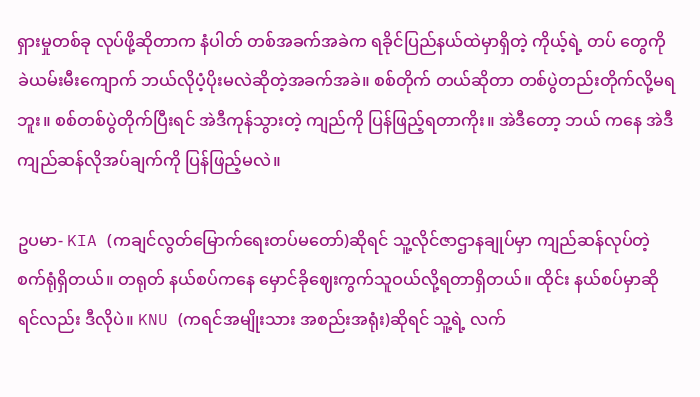ရှားမှုတစ်ခု လုပ်ဖို့ဆိုတာက နံပါတ် တစ်အခက်အခဲက ရခိုင်ပြည်နယ်ထဲမှာရှိတဲ့ ကိုယ့်ရဲ့ တပ် တွေကို ခဲယမ်းမီးကျောက် ဘယ်လိုပံ့ပိုးမလဲဆိုတဲ့အခက်အခဲ။ စစ်တိုက် တယ်ဆိုတာ တစ်ပွဲတည်းတိုက်လို့မရဘူး။ စစ်တစ်ပွဲတိုက်ပြီးရင် အဲဒီကုန်သွားတဲ့ ကျည်ကို ပြန်ဖြည့်ရတာကိုး။ အဲဒီတော့ ဘယ် ကနေ အဲဒီကျည်ဆန်လိုအပ်ချက်ကို ပြန်ဖြည့်မလဲ။

ဥပမာ- KIA (ကချင်လွတ်မြောက်ရေးတပ်မတော်)ဆိုရင် သူ့လိုင်ဇာဌာနချုပ်မှာ ကျည်ဆန်လုပ်တဲ့စက်ရုံရှိတယ်။ တရုတ် နယ်စပ်ကနေ မှောင်ခိုဈေးကွက်သူဝယ်လို့ရတာရှိတယ်။ ထိုင်း နယ်စပ်မှာဆိုရင်လည်း ဒီလိုပဲ။ KNU (ကရင်အမျိုးသား အစည်းအရုံး)ဆိုရင် သူ့ရဲ့ လက်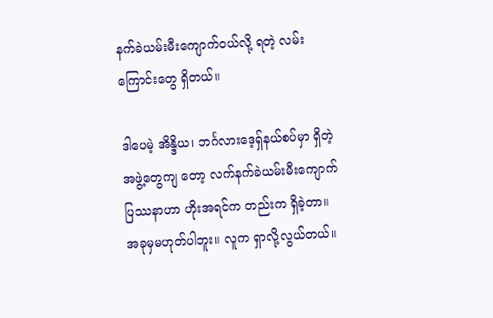နက်ခဲယမ်းမီးကျောက်ဝယ်လို့ ရတဲ့ လမ်းကြောင်းတွေ ရှိတယ်။

ဒါပေမဲ့ အိန္ဒိယ၊ ဘင်္ဂလားဒေ့ရှ်နယ်စပ်မှာ ရှိတဲ့ အဖွဲ့တွေကျ တော့ လက်နက်ခဲယမ်းမီးကျောက်ပြဿနာဟာ ဟိုးအရင်က တည်းက ရှိခဲ့တာ။ အခုမှမဟုတ်ပါဘူး။ လူက ရှာလို့လွယ်တယ်။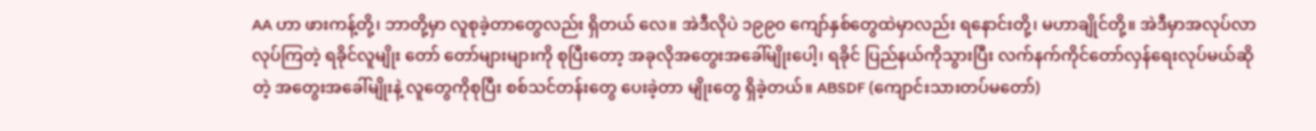AA ဟာ ဖားကန့်တို့၊ ဘာတို့မှာ လူစုခဲ့တာတွေလည်း ရှိတယ် လေ။ အဲဒီလိုပဲ ၁၉၉၀ ကျော်နှစ်တွေထဲမှာလည်း ရနောင်းတို့၊ မဟာချိုင်တို့။ အဲဒီမှာအလုပ်လာလုပ်ကြတဲ့ ရခိုင်လူမျိုး တော် တော်များများကို စုပြီးတော့ အခုလိုအတွေးအခေါ်မျိုးပေါ့၊ ရခိုင် ပြည်နယ်ကိုသွားပြီး လက်နက်ကိုင်တော်လှန်ရေးလုပ်မယ်ဆို တဲ့ အတွေးအခေါ်မျိုးနဲ့ လူတွေကိုစုပြီး စစ်သင်တန်းတွေ ပေးခဲ့တာ မျိုးတွေ ရှိခဲ့တယ်။ ABSDF (ကျောင်းသားတပ်မတော်)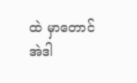ထဲ မှာတောင် အဲဒါ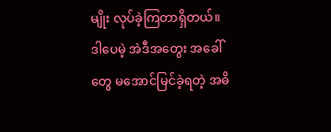မျိုး လုပ်ခဲ့ကြတာရှိတယ်။ ဒါပေမဲ့ အဲဒီအတွေး အခေါ်တွေ မအောင်မြင်ခဲ့ရတဲ့ အဓိ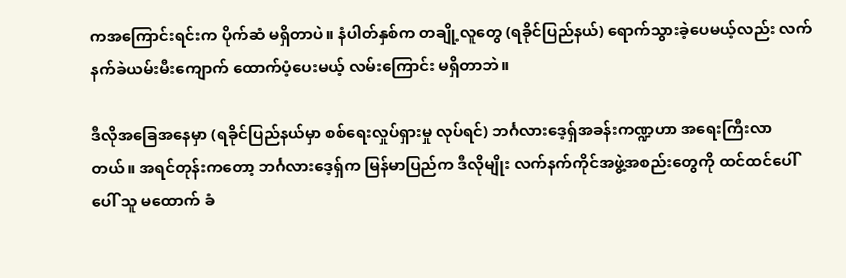ကအကြောင်းရင်းက ပိုက်ဆံ မရှိတာပဲ။ နံပါတ်နှစ်က တချို့လူတွေ (ရခိုင်ပြည်နယ်) ရောက်သွားခဲ့ပေမယ့်လည်း လက်နက်ခဲယမ်းမီးကျောက် ထောက်ပံ့ပေးမယ့် လမ်းကြောင်း မရှိတာဘဲ။

ဒီလိုအခြေအနေမှာ (ရခိုင်ပြည်နယ်မှာ စစ်ရေးလှုပ်ရှားမှု လုပ်ရင်) ဘင်္ဂလားဒေ့ရ်ှအခန်းကဏ္ဍဟာ အရေးကြီးလာတယ်။ အရင်တုန်းကတော့ ဘင်္ဂလားဒေ့ရှ်က မြန်မာပြည်က ဒီလိုမျိုး လက်နက်ကိုင်အဖွဲ့အစည်းတွေကို ထင်ထင်ပေါ်ပေါ် သူ မထောက် ခံ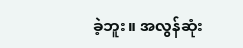ခဲ့ဘူး။ အလွန်ဆုံး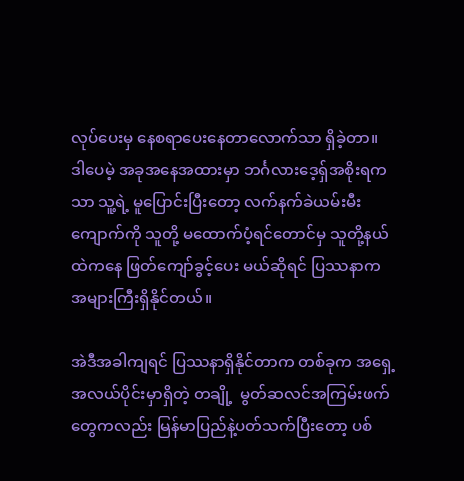လုပ်ပေးမှ နေစရာပေးနေတာလောက်သာ ရှိခဲ့တာ။ ဒါပေမဲ့ အခုအနေအထားမှာ ဘင်္ဂလားဒေ့ရှ်အစိုးရကသာ သူ့ရဲ့ မူပြောင်းပြီးတော့ လက်နက်ခဲယမ်းမီးကျောက်ကို သူတို့ မထောက်ပံ့ရင်တောင်မှ သူတို့နယ်ထဲကနေ ဖြတ်ကျော်ခွင့်ပေး မယ်ဆိုရင် ပြဿနာက အများကြီးရှိနိုင်တယ်။

အဲဒီအခါကျရင် ပြဿနာရှိနိုင်တာက တစ်ခုက အရှေ့ အလယ်ပိုင်းမှာရှိတဲ့ တချို့  မွတ်ဆလင်အကြမ်းဖက်တွေကလည်း မြန်မာပြည်နဲ့ပတ်သက်ပြီးတော့ ပစ်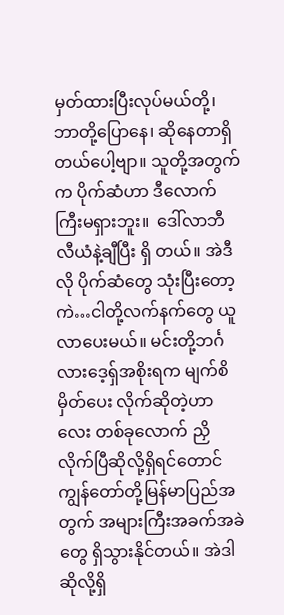မှတ်ထားပြီးလုပ်မယ်တို့၊ ဘာတို့ပြောနေ၊ ဆိုနေတာရှိတယ်ပေါ့ဗျာ။ သူတို့အတွက်က ပိုက်ဆံဟာ ဒီလောက်ကြီးမရှားဘူး။  ဒေါ်လာဘီလီယံနဲ့ချီပြီး ရှိ တယ်။ အဲဒီလို ပိုက်ဆံတွေ သုံးပြီးတော့ ကဲ…ငါတို့လက်နက်တွေ ယူလာပေးမယ်။ မင်းတို့ဘင်္ဂလားဒေ့ရှ်အစိုးရက မျက်စိမှိတ်ပေး လိုက်ဆိုတဲ့ဟာလေး တစ်ခုလောက် ညှိလိုက်ပြီဆိုလို့ရှိရင်တောင် ကျွန်တော်တို့မြန်မာပြည်အတွက် အများကြီးအခက်အခဲတွေ ရှိသွားနိုင်တယ်။ အဲဒါဆိုလို့ရှိ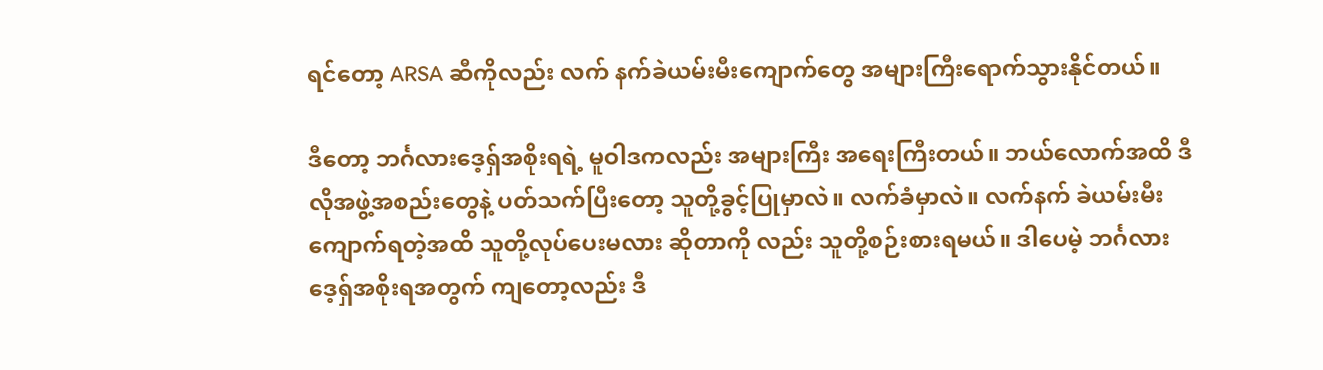ရင်တော့ ARSA ဆီကိုလည်း လက် နက်ခဲယမ်းမီးကျောက်တွေ အများကြီးရောက်သွားနိုင်တယ်။

ဒီတော့ ဘင်္ဂလားဒေ့ရှ်အစိုးရရဲ့ မူဝါဒကလည်း အများကြီး အရေးကြီးတယ်။ ဘယ်လောက်အထိ ဒီလိုအဖွဲ့အစည်းတွေနဲ့ ပတ်သက်ပြီးတော့ သူတို့ခွင့်ပြုမှာလဲ။ လက်ခံမှာလဲ။ လက်နက် ခဲယမ်းမီးကျောက်ရတဲ့အထိ သူတို့လုပ်ပေးမလား ဆိုတာကို လည်း သူတို့စဉ်းစားရမယ်။ ဒါပေမဲ့ ဘင်္ဂလားဒေ့ရှ်အစိုးရအတွက် ကျတော့လည်း ဒီ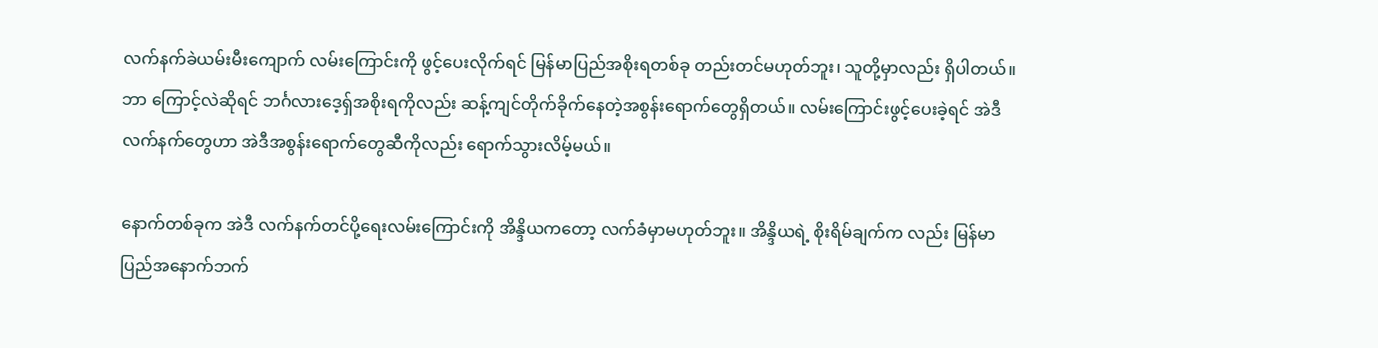လက်နက်ခဲယမ်းမီးကျောက် လမ်းကြောင်းကို ဖွင့်ပေးလိုက်ရင် မြန်မာပြည်အစိုးရတစ်ခု တည်းတင်မဟုတ်ဘူး၊ သူတို့မှာလည်း ရှိပါတယ်။ ဘာ ကြောင့်လဲဆိုရင် ဘင်္ဂလားဒေ့ရှ်အစိုးရကိုလည်း ဆန့်ကျင်တိုက်ခိုက်နေတဲ့အစွန်းရောက်တွေရှိတယ်။ လမ်းကြောင်းဖွင့်ပေးခဲ့ရင် အဲဒီလက်နက်တွေဟာ အဲဒီအစွန်းရောက်တွေဆီကိုလည်း ရောက်သွားလိမ့်မယ်။

နောက်တစ်ခုက အဲဒီ လက်နက်တင်ပို့ရေးလမ်းကြောင်းကို အိန္ဒိယကတော့ လက်ခံမှာမဟုတ်ဘူး။ အိန္ဒိယရဲ့ စိုးရိမ်ချက်က လည်း မြန်မာပြည်အနောက်ဘက်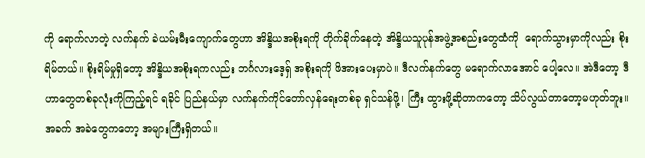ကို ရောက်လာတဲ့ လက်နက် ခဲယမ်းမီးကျောက်တွေဟာ အိန္ဒိယအစိုးရကို တိုက်ခိုက်နေတဲ့ အိန္ဒိယသူပုန်အဖွဲ့အစည်းတွေထံကို  ရောက်သွားမှာကိုလည်း စိုး ရိမ်တယ်။ စိုးရိမ်မှုရှိတော့ အိန္ဒိယအစိုးရကလည်း ဘင်္ဂလားဒေ့ရှ် အစိုးရကို ဖိအားပေးမှာပဲ။ ဒီလက်နက်တွေ မရောက်လာအောင် ပေါ့လေ။ အဲဒီတော့ ဒီဟာတွေတစ်ခုလုံးကိုကြည့်ရင် ရခိုင် ပြည်နယ်မှာ လက်နက်ကိုင်တော်လှန်ရေးတစ်ခု ရှင်သန်ဖို့၊ ကြီး ထွားဖို့ဆိုတာကတော့ သိပ်လွယ်တာတော့မဟုတ်ဘူး။ အခက် အခဲတွေကတော့ အများကြီးရှိတယ်။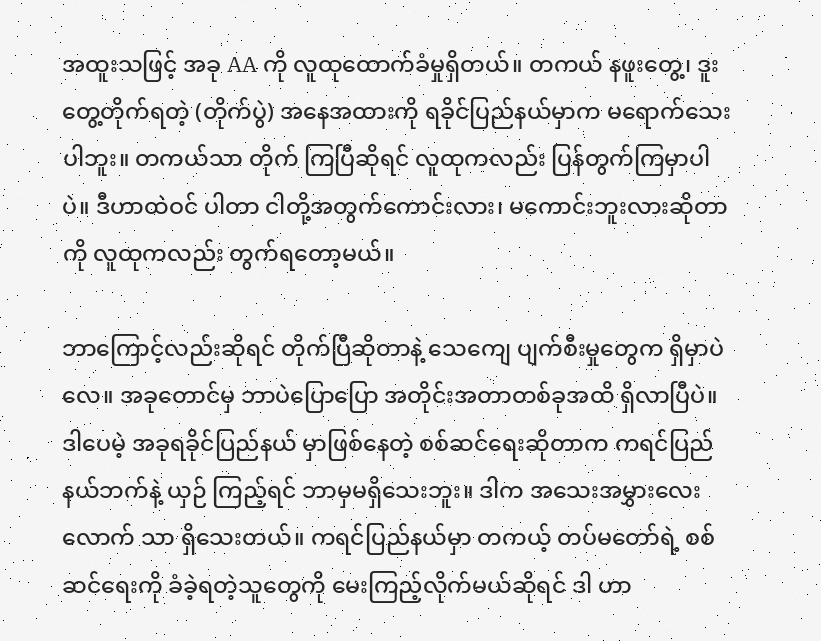အထူးသဖြင့် အခု AA ကို လူထုထောက်ခံမှုရှိတယ်။ တကယ် နဖူးတွေ့၊ ဒူးတွေ့တိုက်ရတဲ့ (တိုက်ပွဲ) အနေအထားကို ရခိုင်ပြည်နယ်မှာက မရောက်သေးပါဘူး။ တကယ်သာ တိုက် ကြပြီဆိုရင် လူထုကလည်း ပြန်တွက်ကြမှာပါပဲ။ ဒီဟာထဲဝင် ပါတာ ငါတို့အတွက်ကောင်းလား၊ မကောင်းဘူးလားဆိုတာကို လူထုကလည်း တွက်ရတော့မယ်။

ဘာကြောင့်လည်းဆိုရင် တိုက်ပြီဆိုတာနဲ့ သေကျေ ပျက်စီးမှုတွေက ရှိမှာပဲလေ။ အခုတောင်မှ ဘာပဲပြောပြော အတိုင်းအတာတစ်ခုအထိ ရှိလာပြီပဲ။ ဒါပေမဲ့ အခုရခိုင်ပြည်နယ် မှာဖြစ်နေတဲ့ စစ်ဆင်ရေးဆိုတာက ကရင်ပြည်နယ်ဘက်နဲ့ ယှဉ် ကြည့်ရင် ဘာမှမရှိသေးဘူး။ ဒါက အသေးအမွှားလေးလောက် သာ ရှိသေးတယ်။ ကရင်ပြည်နယ်မှာ တကယ့် တပ်မတော်ရဲ့ စစ်ဆင်ရေးကို ခံခဲ့ရတဲ့သူတွေကို မေးကြည့်လိုက်မယ်ဆိုရင် ဒါ ဟာ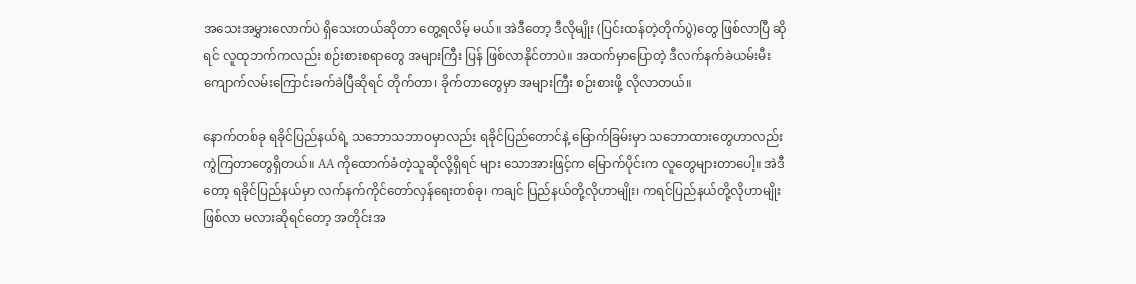အသေးအမွှားလောက်ပဲ ရှိသေးတယ်ဆိုတာ တွေ့ရလိမ့် မယ်။ အဲဒီတော့ ဒီလိုမျိုး (ပြင်းထန်တဲ့တိုက်ပွဲ)တွေ ဖြစ်လာပြီ ဆိုရင် လူထုဘက်ကလည်း စဉ်းစားစရာတွေ အများကြီး ပြန် ဖြစ်လာနိုင်တာပဲ။ အထက်မှာပြောတဲ့ ဒီလက်နက်ခဲယမ်းမီး ကျောက်လမ်းကြောင်းခက်ခဲပြီဆိုရင် တိုက်တာ၊ ခိုက်တာတွေမှာ အများကြီး စဉ်းစားဖို့ လိုလာတယ်။

နောက်တစ်ခု ရခိုင်ပြည်နယ်ရဲ့ သဘောသဘာဝမှာလည်း ရခိုင်ပြည်တောင်နဲ့ မြောက်ခြမ်းမှာ သဘောထားတွေဟာလည်း ကွဲကြတာတွေရှိတယ်။ AA ကိုထောက်ခံတဲ့သူဆိုလို့ရှိရင် များ သောအားဖြင့်က မြောက်ပိုင်းက လူတွေများတာပေါ့။ အဲဒီတော့ ရခိုင်ပြည်နယ်မှာ လက်နက်ကိုင်တော်လှန်ရေးတစ်ခု၊ ကချင် ပြည်နယ်တို့လိုဟာမျိုး၊ ကရင်ပြည်နယ်တို့လိုဟာမျိုး ဖြစ်လာ မလားဆိုရင်တော့ အတိုင်းအ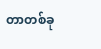တာတစ်ခု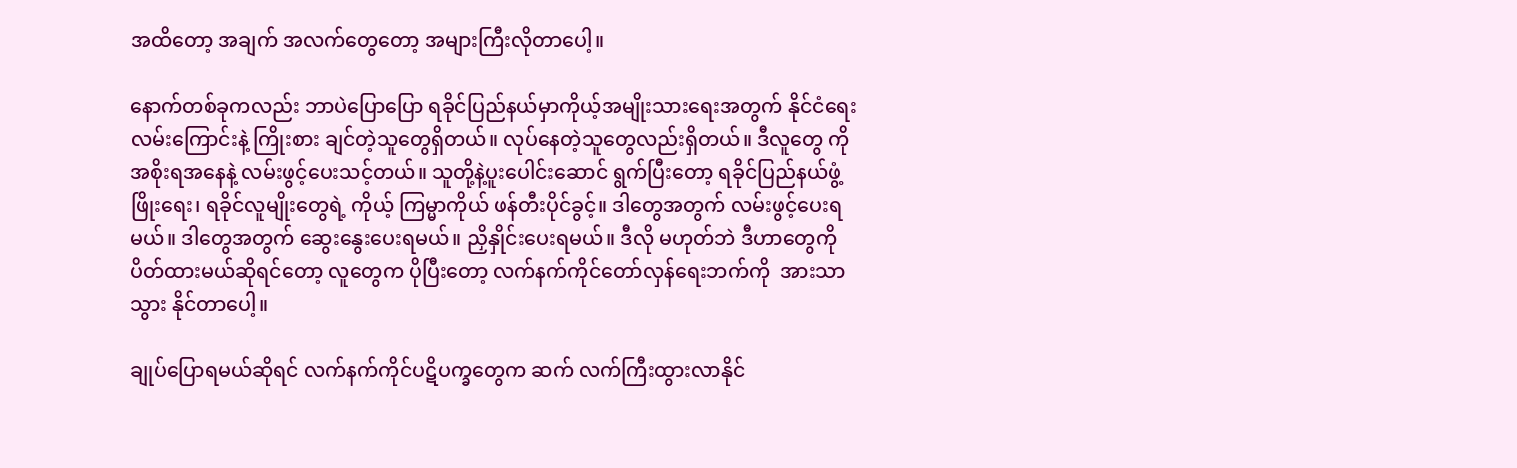အထိတော့ အချက် အလက်တွေတော့ အများကြီးလိုတာပေါ့။

နောက်တစ်ခုကလည်း ဘာပဲပြောပြော ရခိုင်ပြည်နယ်မှာကိုယ့်အမျိုးသားရေးအတွက် နိုင်ငံရေးလမ်းကြောင်းနဲ့ ကြိုးစား ချင်တဲ့သူတွေရှိတယ်။ လုပ်နေတဲ့သူတွေလည်းရှိတယ်။ ဒီလူတွေ ကို အစိုးရအနေနဲ့ လမ်းဖွင့်ပေးသင့်တယ်။ သူတို့နဲ့ပူးပေါင်းဆောင် ရွက်ပြီးတော့ ရခိုင်ပြည်နယ်ဖွံ့ဖြိုးရေး၊ ရခိုင်လူမျိုးတွေရဲ့ ကိုယ့် ကြမ္မာကိုယ် ဖန်တီးပိုင်ခွင့်။ ဒါတွေအတွက် လမ်းဖွင့်ပေးရမယ်။ ဒါတွေအတွက် ဆွေးနွေးပေးရမယ်။ ညှိနှိုင်းပေးရမယ်။ ဒီလို မဟုတ်ဘဲ ဒီဟာတွေကို ပိတ်ထားမယ်ဆိုရင်တော့ လူတွေက ပိုပြီးတော့ လက်နက်ကိုင်တော်လှန်ရေးဘက်ကို  အားသာသွား နိုင်တာပေါ့။

ချုပ်ပြောရမယ်ဆိုရင် လက်နက်ကိုင်ပဋိပက္ခတွေက ဆက် လက်ကြီးထွားလာနိုင်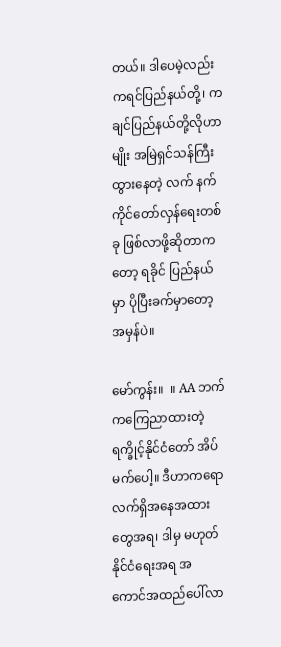တယ်။ ဒါပေမဲ့လည်း ကရင်ပြည်နယ်တို့၊ ကချင်ပြည်နယ်တို့လိုဟာမျိုး အမြဲရှင်သန်ကြီးထွားနေတဲ့ လက် နက်ကိုင်တော်လှန်ရေးတစ်ခု ဖြစ်လာဖို့ဆိုတာကတော့ ရခိုင် ပြည်နယ်မှာ ပိုပြီးခက်မှာတော့ အမှန်ပဲ။

မော်ကွန်း။  ။ AA ဘက်ကကြေညာထားတဲ့ရက္ခိုင့်နိုင်ငံတော် အိပ်မက်ပေါ့။ ဒီဟာကရော လက်ရှိအနေအထားတွေအရ၊ ဒါမှ မဟုတ် နိုင်ငံရေးအရ အကောင်အထည်ပေါ်လာ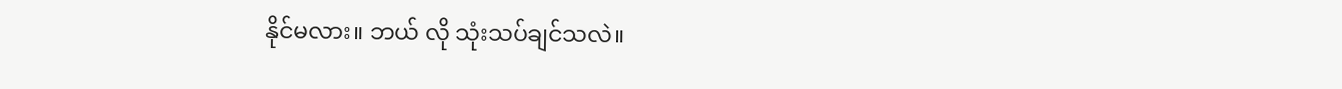နိုင်မလား။ ဘယ် လို သုံးသပ်ချင်သလဲ။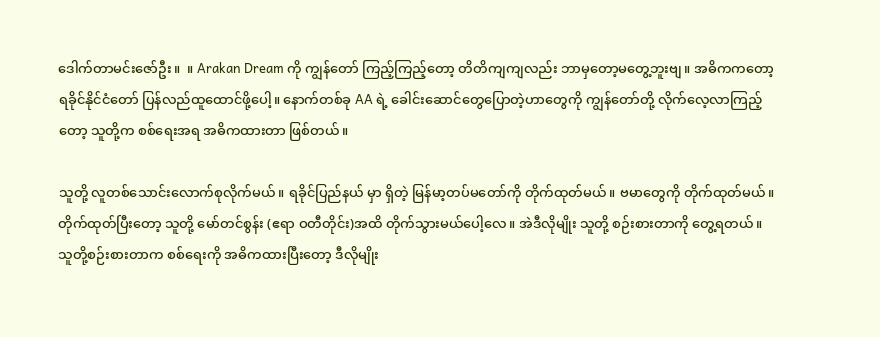ဒေါက်တာမင်းဇော်ဦး။  ။ Arakan Dream ကို ကျွန်တော် ကြည့်ကြည့်တော့ တိတိကျကျလည်း ဘာမှတော့မတွေ့ဘူးဗျ။ အဓိကကတော့ ရခိုင်နိုင်ငံတော် ပြန်လည်ထူထောင်ဖို့ပေါ့။ နောက်တစ်ခု AA ရဲ့ ခေါင်းဆောင်တွေပြောတဲ့ဟာတွေကို ကျွန်တော်တို့ လိုက်လေ့လာကြည့်တော့ သူတို့က စစ်ရေးအရ အဓိကထားတာ ဖြစ်တယ်။

သူတို့ လူတစ်သောင်းလောက်စုလိုက်မယ်။ ရခိုင်ပြည်နယ် မှာ ရှိတဲ့ မြန်မာ့တပ်မတော်ကို တိုက်ထုတ်မယ်။ ဗမာတွေကို တိုက်ထုတ်မယ်။ တိုက်ထုတ်ပြီးတော့ သူတို့ မော်တင်စွန်း (ဧရာ ဝတီတိုင်း)အထိ တိုက်သွားမယ်ပေါ့လေ။ အဲဒီလိုမျိုး သူတို့ စဉ်းစားတာကို တွေ့ရတယ်။ သူတို့စဉ်းစားတာက စစ်ရေးကို အဓိကထားပြီးတော့ ဒီလိုမျိုး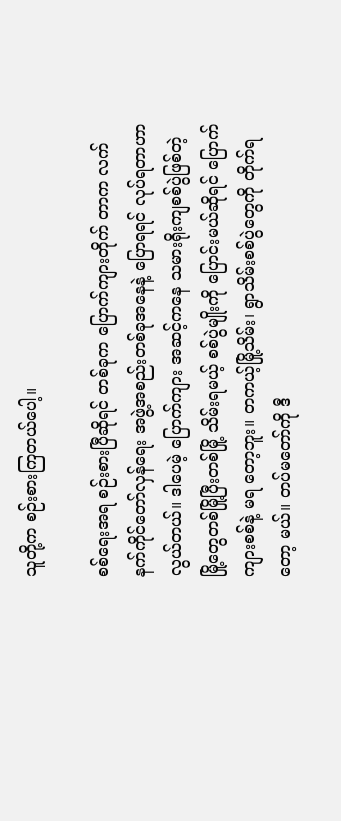သူတို့က စဉ်းစားကြတယ်ပေါ့။

စစ်ရေးအရ စဉ်းစားပြီဆိုရင် တစ်ခုက ပြောက်ကျားတိုက် တာက လက်နက်ကိုင်တော်လှန်ရေး အဖွဲ့အစည်းတစ်ခုအနေနဲ့ ပြောရရင် လုပ်ရတာဟာ လွယ်တယ်။ ဒါပေမဲ့ ပြောက်ကျား အဆင့်ကနေ သမားရိုးကျစစ်ပွဲဖြစ်တဲ့ မြို့တွေတစ်မြို့ပြီးတစ်မြို့ သိမ်းရမယ့် စစ်ပွဲမျိုးကို ပြောင်းမယ်ဆိုရင် ပြောက်ကျားစစ်နဲ့ မရ တော့ဘူး။ တကယ့်မြို့သိမ်း၊ ရွာသိမ်းစစ်ပွဲတွေကို တိုက်ရတော့ မယ်။ တပ်မတော်ကို ဒီ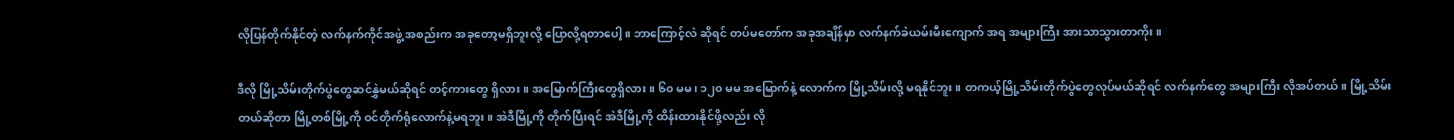လိုပြန်တိုက်နိုင်တဲ့ လက်နက်ကိုင်အဖွဲ့ အစည်းက အခုတော့မရှိဘူးလို့ ပြောလို့ရတာပေါ့။ ဘာကြောင့်လဲ ဆိုရင် တပ်မတော်က အခုအချိန်မှာ လက်နက်ခဲယမ်းမီးကျောက် အရ အများကြီး အားသာသွားတာကိုး။

ဒီလို မြို့သိမ်းတိုက်ပွဲတွေဆင်နွှဲမယ်ဆိုရင် တင့်ကားတွေ ရှိလား။ အမြောက်ကြီးတွေရှိလား။ ၆၀ မမ၊ ၁၂၀ မမ အမြောက်နဲ့ လောက်က မြို့သိမ်းလို့ မရနိုင်ဘူး။ တကယ့်မြို့သိမ်းတိုက်ပွဲတွေလုပ်မယ်ဆိုရင် လက်နက်တွေ အများကြီး လိုအပ်တယ်။ မြို့သိမ်း တယ်ဆိုတာ မြို့တစ်မြို့ကို ဝင်တိုက်ရုံလောက်နဲ့မရဘူး။ အဲဒီမြို့ကို တိုက်ပြီးရင် အဲဒီမြို့ကို ထိန်းထားနိုင်ဖို့လည်း လို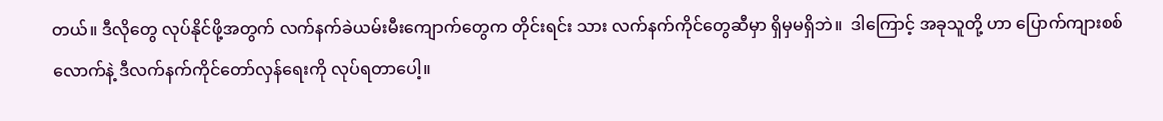တယ်။ ဒီလိုတွေ လုပ်နိုင်ဖို့အတွက် လက်နက်ခဲယမ်းမီးကျောက်တွေက တိုင်းရင်း သား လက်နက်ကိုင်တွေဆီမှာ ရှိမှမရှိဘဲ။  ဒါကြောင့် အခုသူတို့ ဟာ ပြောက်ကျားစစ်လောက်နဲ့ ဒီလက်နက်ကိုင်တော်လှန်ရေးကို လုပ်ရတာပေါ့။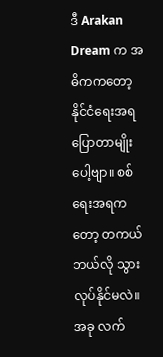ဒီ Arakan Dream က အဓိကကတော့ နိုင်ငံရေးအရ ပြောတာမျိုးပေါ့ဗျာ။ စစ်ရေးအရကတော့ တကယ် ဘယ်လို သွားလုပ်နိုင်မလဲ။ အခု လက်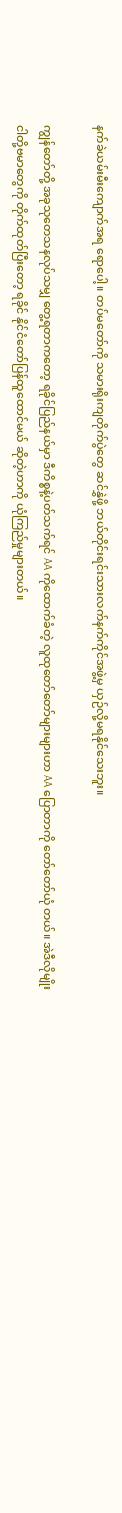နက်ခဲယမ်းမီးကျောက်အရ ရောပေါ့။ တပ်မတော်ကို သမားရိုးကျတိုက်ပွဲတွေ ဆင်နွှဲဖို့ ဘယ်တိုင်းရင်းသားလက်နက်ကိုင်အဖွဲ့မှ ယှဉ်လို့မရနိုင်သေးဘူး။

ကျွန်တော်တို့ အခုသုတေသနလုပ်သမျှ တွေ့ရတာကတော့ ရခိုင်ပြည်နယ်မှာ ဒီကိစ္စနဲ့ပတ်သက်ရင် AA ကိုထောက်ခံတဲ့ လူထုတော်တော်များများဟာ AA ပြောတာကို တော်တော်ယုံ တယ်။ အဲဒီလိုမျိုး ငါတို့ဗမာတွေကို တိုက်ထုတ်ပြီးတော့ ရခိုင် နိုင်ငံတော်ပြန်ထူထောင်မယ် ဆိုတဲ့ဟာကို ယုံကြည်မှုများတယ်။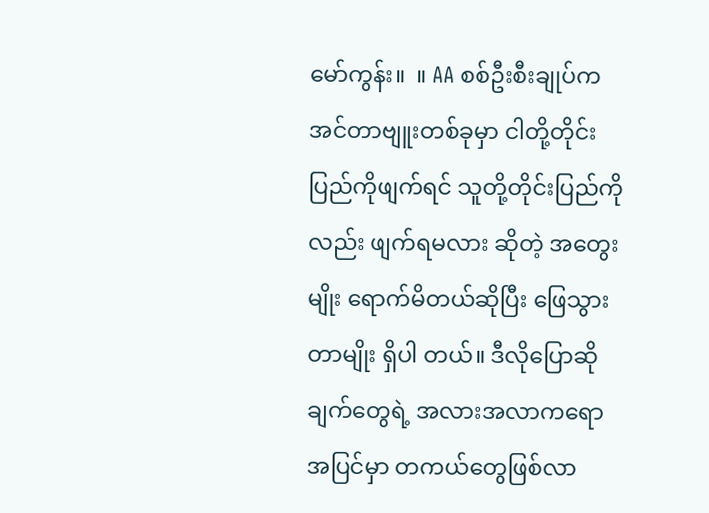မော်ကွန်း။  ။ AA စစ်ဦးစီးချုပ်က အင်တာဗျူးတစ်ခုမှာ ငါတို့တိုင်းပြည်ကိုဖျက်ရင် သူတို့တိုင်းပြည်ကိုလည်း ဖျက်ရမလား ဆိုတဲ့ အတွေးမျိုး ရောက်မိတယ်ဆိုပြီး ဖြေသွားတာမျိုး ရှိပါ တယ်။ ဒီလိုပြောဆိုချက်တွေရဲ့ အလားအလာကရော အပြင်မှာ တကယ်တွေဖြစ်လာ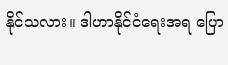နိုင်သလား။ ဒါဟာနိုင်ငံရေးအရ ပြော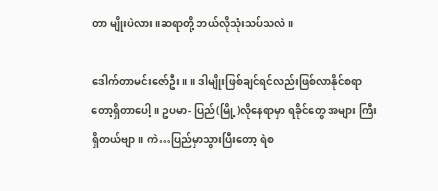တာ မျိုးပဲလား။ဆရာတို့ ဘယ်လိုသုံးသပ်သလဲ။

ဒေါက်တာမင်းဇော်ဦး။ ။ ဒါမျိုးဖြစ်ချင်ရင်လည်းဖြစ်လာနိုင်စရာတော့ရှိတာပေါ့။ ဥပမာ- ပြည်(မြို့)လိုနေရာမှာ ရခိုင်တွေ အများ ကြီးရှိတယ်ဗျာ။ ကဲ…ပြည်မှာသွားပြီးတော့ ရဲစ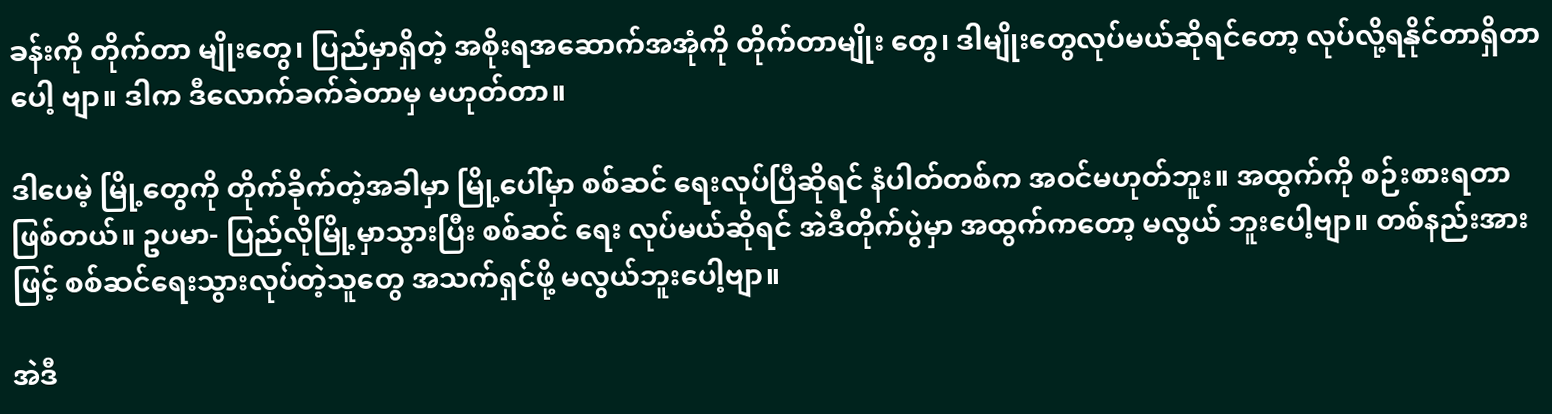ခန်းကို တိုက်တာ မျိုးတွေ၊ ပြည်မှာရှိတဲ့ အစိုးရအဆောက်အအုံကို တိုက်တာမျိုး တွေ၊ ဒါမျိုးတွေလုပ်မယ်ဆိုရင်တော့ လုပ်လို့ရနိုင်တာရှိတာပေါ့ ဗျာ။ ဒါက ဒီလောက်ခက်ခဲတာမှ မဟုတ်တာ။

ဒါပေမဲ့ မြို့တွေကို တိုက်ခိုက်တဲ့အခါမှာ မြို့ပေါ်မှာ စစ်ဆင် ရေးလုပ်ပြီဆိုရင် နံပါတ်တစ်က အဝင်မဟုတ်ဘူး။ အထွက်ကို စဉ်းစားရတာဖြစ်တယ်။ ဥပမာ- ပြည်လိုမြို့မှာသွားပြီး စစ်ဆင် ရေး လုပ်မယ်ဆိုရင် အဲဒီတိုက်ပွဲမှာ အထွက်ကတော့ မလွယ် ဘူးပေါ့ဗျာ။ တစ်နည်းအားဖြင့် စစ်ဆင်ရေးသွားလုပ်တဲ့သူတွေ အသက်ရှင်ဖို့ မလွယ်ဘူးပေါ့ဗျာ။

အဲဒီ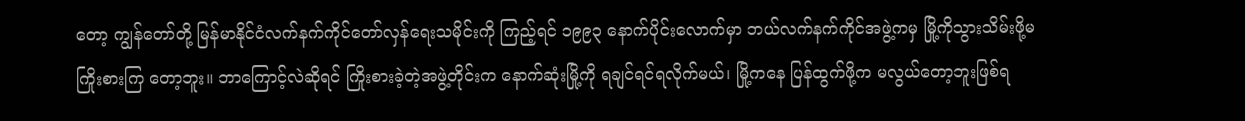တော့ ကျွန်တော်တို့ မြန်မာနိုင်ငံလက်နက်ကိုင်တော်လှန်ရေးသမိုင်းကို ကြည့်ရင် ၁၉၉၃ နောက်ပိုင်းလောက်မှာ ဘယ်လက်နက်ကိုင်အဖွဲ့ကမှ မြို့ကိုသွားသိမ်းဖို့မကြိုးစားကြ တော့ဘူး။ ဘာကြောင့်လဲဆိုရင် ကြိုးစားခဲ့တဲ့အဖွဲ့တိုင်းက နောက်ဆုံးမြို့ကို ရချင်ရင်ရလိုက်မယ်၊ မြို့ကနေ ပြန်ထွက်ဖို့က မလွယ်တော့ဘူးဖြစ်ရ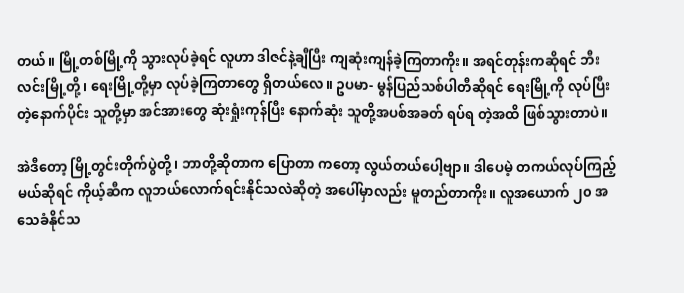တယ်။ မြို့တစ်မြို့ကို သွားလုပ်ခဲ့ရင် လူဟာ ဒါဇင်နဲ့ချီပြီး ကျဆုံးကျန်ခဲ့ကြတာကိုး။ အရင်တုန်းကဆိုရင် ဘီး လင်းမြို့တို့၊ ရေးမြို့တို့မှာ လုပ်ခဲ့ကြတာတွေ ရှိတယ်လေ။ ဥပမာ- မွန်ပြည်သစ်ပါတီဆိုရင် ရေးမြို့ကို လုပ်ပြီးတဲ့နောက်ပိုင်း သူတို့မှာ အင်အားတွေ ဆုံးရှုံးကုန်ပြီး နောက်ဆုံး သူတို့အပစ်အခတ် ရပ်ရ တဲ့အထိ ဖြစ်သွားတာပဲ။

အဲဒီတော့ မြို့တွင်းတိုက်ပွဲတို့၊ ဘာတို့ဆိုတာက ပြောတာ ကတော့ လွယ်တယ်ပေါ့ဗျာ။ ဒါပေမဲ့ တကယ်လုပ်ကြည့်မယ်ဆိုရင် ကိုယ့်ဆီက လူဘယ်လောက်ရင်းနိုင်သလဲဆိုတဲ့ အပေါ်မှာလည်း မူတည်တာကိုး။ လူအယောက် ၂၀ အသေခံနိုင်သ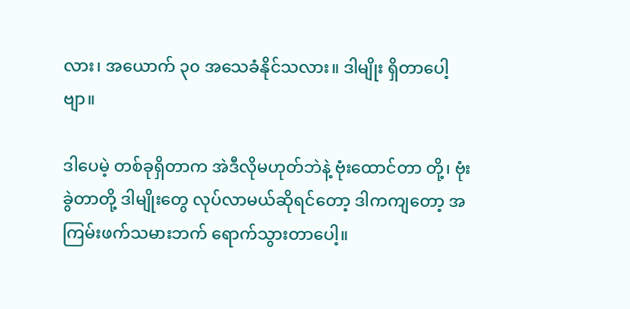လား၊ အယောက် ၃၀ အသေခံနိုင်သလား။ ဒါမျိုး ရှိတာပေါ့ဗျာ။

ဒါပေမဲ့ တစ်ခုရှိတာက အဲဒီလိုမဟုတ်ဘဲနဲ့ ဗုံးထောင်တာ တို့၊ ဗုံးခွဲတာတို့ ဒါမျိုးတွေ လုပ်လာမယ်ဆိုရင်တော့ ဒါကကျတော့ အကြမ်းဖက်သမားဘက် ရောက်သွားတာပေါ့။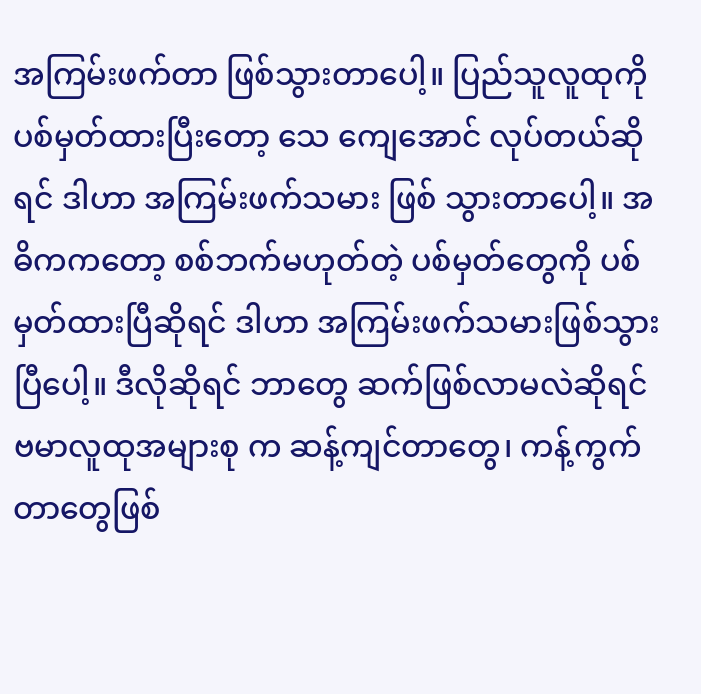အကြမ်းဖက်တာ ဖြစ်သွားတာပေါ့။ ပြည်သူလူထုကို ပစ်မှတ်ထားပြီးတော့ သေ ကျေအောင် လုပ်တယ်ဆိုရင် ဒါဟာ အကြမ်းဖက်သမား ဖြစ် သွားတာပေါ့။ အဓိကကတော့ စစ်ဘက်မဟုတ်တဲ့ ပစ်မှတ်တွေကို ပစ်မှတ်ထားပြီဆိုရင် ဒါဟာ အကြမ်းဖက်သမားဖြစ်သွားပြီပေါ့။ ဒီလိုဆိုရင် ဘာတွေ ဆက်ဖြစ်လာမလဲဆိုရင် ဗမာလူထုအများစု က ဆန့်ကျင်တာတွေ၊ ကန့်ကွက်တာတွေဖြစ်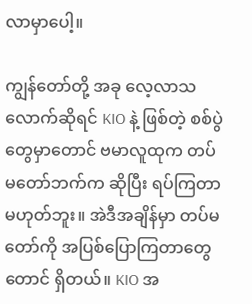လာမှာပေါ့။

ကျွန်တော်တို့ အခု လေ့လာသလောက်ဆိုရင် KIO နဲ့ ဖြစ်တဲ့ စစ်ပွဲတွေမှာတောင် ဗမာလူထုက တပ်မတော်ဘက်က ဆိုပြီး ရပ်ကြတာမဟုတ်ဘူး။ အဲဒီအချိန်မှာ တပ်မတော်ကို အပြစ်ပြောကြတာတွေတောင် ရှိတယ်။ KIO အ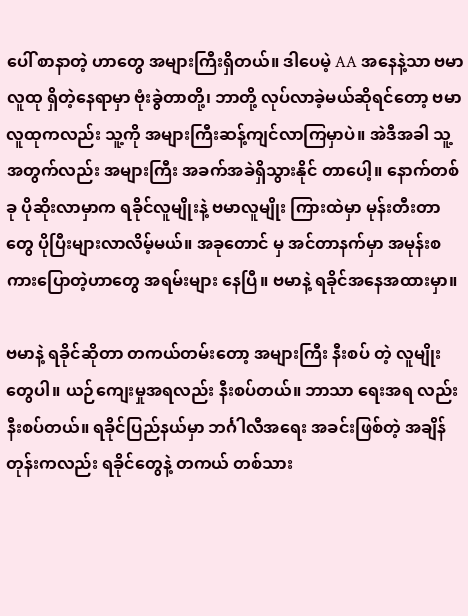ပေါ် စာနာတဲ့ ဟာတွေ အများကြီးရှိတယ်။ ဒါပေမဲ့ AA အနေနဲ့သာ ဗမာလူထု ရှိတဲ့နေရာမှာ ဗုံးခွဲတာတို့၊ ဘာတို့ လုပ်လာခဲ့မယ်ဆိုရင်တော့ ဗမာလူထုကလည်း သူ့ကို အများကြီးဆန့်ကျင်လာကြမှာပဲ။ အဲဒီအခါ သူ့အတွက်လည်း အများကြီး အခက်အခဲရှိသွားနိုင် တာပေါ့။ နောက်တစ်ခု ပိုဆိုးလာမှာက ရခိုင်လူမျိုးနဲ့ ဗမာလူမျိုး ကြားထဲမှာ မုန်းတီးတာတွေ ပိုပြီးများလာလိမ့်မယ်။ အခုတောင် မှ အင်တာနက်မှာ အမုန်းစကားပြောတဲ့ဟာတွေ အရမ်းများ နေပြီ။ ဗမာနဲ့ ရခိုင်အနေအထားမှာ။

ဗမာနဲ့ ရခိုင်ဆိုတာ တကယ်တမ်းတော့ အများကြီး နီးစပ် တဲ့ လူမျိုးတွေပါ။ ယဉ်ကျေးမှုအရလည်း နီးစပ်တယ်။ ဘာသာ ရေးအရ လည်းနီးစပ်တယ်။ ရခိုင်ပြည်နယ်မှာ ဘင်္ဂါလီအရေး အခင်းဖြစ်တဲ့ အချိန်တုန်းကလည်း ရခိုင်တွေနဲ့ တကယ် တစ်သား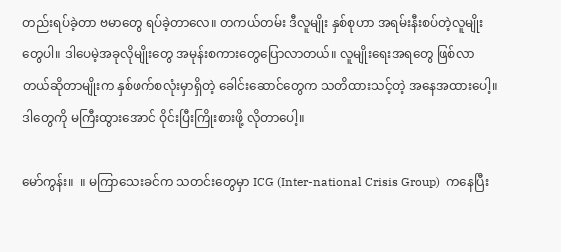တည်းရပ်ခဲ့တာ ဗမာတွေ ရပ်ခဲ့တာလေ။ တကယ်တမ်း ဒီလူမျိုး နှစ်စုဟာ အရမ်းနီးစပ်တဲ့လူမျိုးတွေပါ။ ဒါပေမဲ့အခုလိုမျိုးတွေ အမုန်းစကားတွေပြောလာတယ်။ လူမျိုးရေးအရတွေ ဖြစ်လာ တယ်ဆိုတာမျိုးက နှစ်ဖက်စလုံးမှာရှိတဲ့ ခေါင်းဆောင်တွေက သတိထားသင့်တဲ့ အနေအထားပေါ့။ ဒါတွေကို မကြီးထွားအောင် ဝိုင်းပြီးကြိုးစားဖို့ လိုတာပေါ့။

မော်ကွန်း။  ။ မကြာသေးခင်က သတင်းတွေမှာ ICG (Inter-national Crisis Group)  ကနေပြီး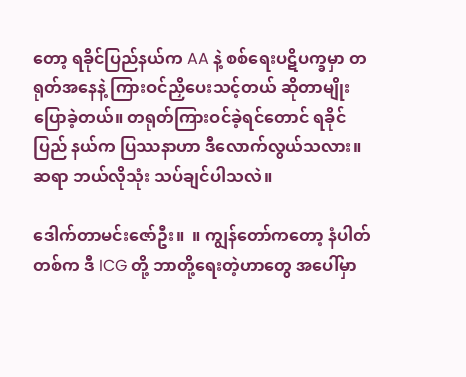တော့ ရခိုင်ပြည်နယ်က AA နဲ့ စစ်ရေးပဋိပက္ခမှာ တရုတ်အနေနဲ့ ကြားဝင်ညှိပေးသင့်တယ် ဆိုတာမျိုး ပြောခဲ့တယ်။ တရုတ်ကြားဝင်ခဲ့ရင်တောင် ရခိုင်ပြည် နယ်က ပြဿနာဟာ ဒီလောက်လွယ်သလား။ ဆရာ ဘယ်လိုသုံး သပ်ချင်ပါသလဲ။

ဒေါက်တာမင်းဇော်ဦး။  ။ ကျွန်တော်ကတော့ နံပါတ်တစ်က ဒီ ICG တို့ ဘာတို့ရေးတဲ့ဟာတွေ အပေါ်မှာ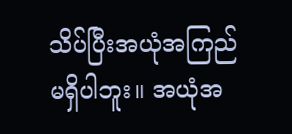သိပ်ပြီးအယုံအကြည် မရှိပါဘူး။ အယုံအ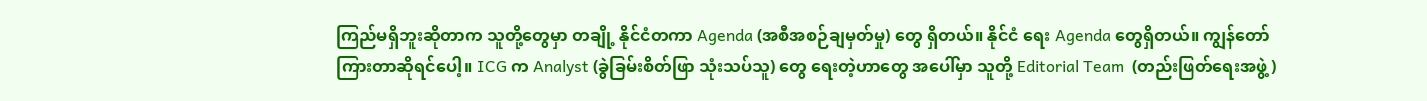ကြည်မရှိဘူးဆိုတာက သူတို့တွေမှာ တချို့ နိုင်ငံတကာ Agenda (အစီအစဉ်ချမှတ်မှု) တွေ ရှိတယ်။ နိုင်ငံ ရေး Agenda တွေရှိတယ်။ ကျွန်တော်ကြားတာဆိုရင်ပေါ့။ ICG က Analyst (ခွဲခြမ်းစိတ်ဖြာ သုံးသပ်သူ) တွေ ရေးတဲ့ဟာတွေ အပေါ်မှာ သူတို့ Editorial Team  (တည်းဖြတ်ရေးအဖွဲ့ )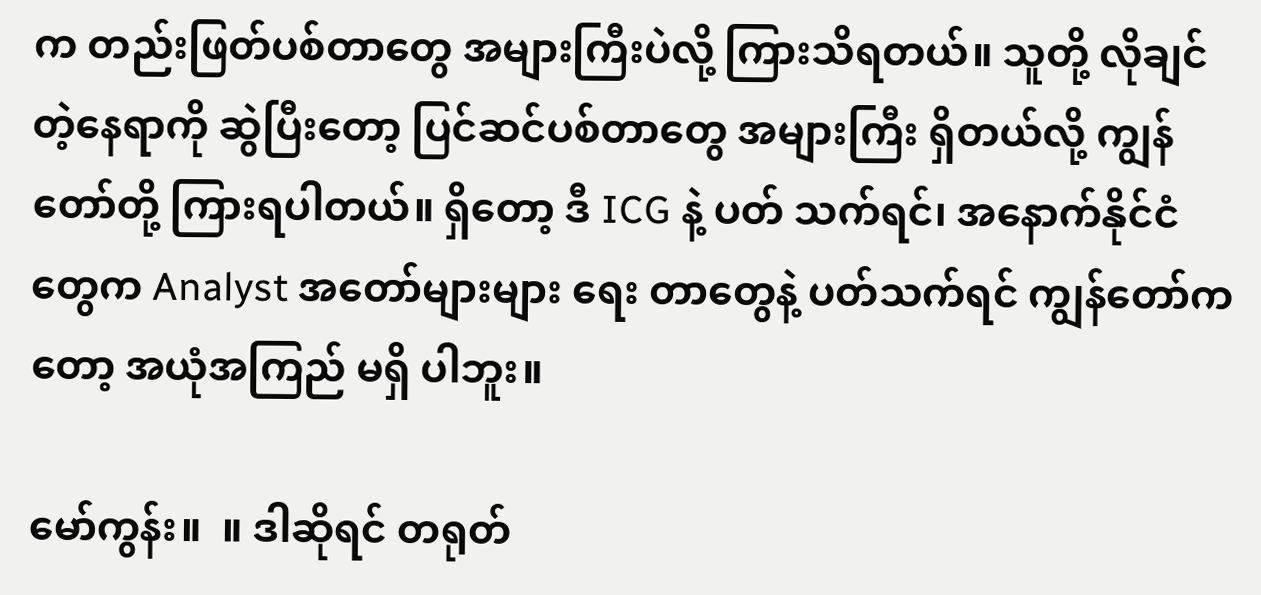က တည်းဖြတ်ပစ်တာတွေ အများကြီးပဲလို့ ကြားသိရတယ်။ သူတို့ လိုချင်တဲ့နေရာကို ဆွဲပြီးတော့ ပြင်ဆင်ပစ်တာတွေ အများကြီး ရှိတယ်လို့ ကျွန်တော်တို့ ကြားရပါတယ်။ ရှိတော့ ဒီ ICG နဲ့ ပတ် သက်ရင်၊ အနောက်နိုင်ငံတွေက Analyst အတော်များများ ရေး တာတွေနဲ့ ပတ်သက်ရင် ကျွန်တော်ကတော့ အယုံအကြည် မရှိ ပါဘူး။

မော်ကွန်း။  ။ ဒါဆိုရင် တရုတ်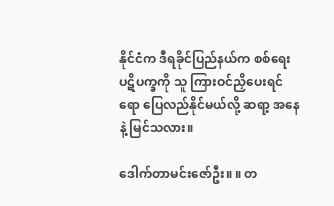နိုင်ငံက ဒီရခိုင်ပြည်နယ်က စစ်ရေး ပဋိပက္ခကို သူ ကြားဝင်ညှိပေးရင်ရော ပြေလည်နိုင်မယ်လို့ ဆရာ့ အနေနဲ့ မြင်သလား။

ဒေါက်တာမင်းဇော်ဦး။ ။ တ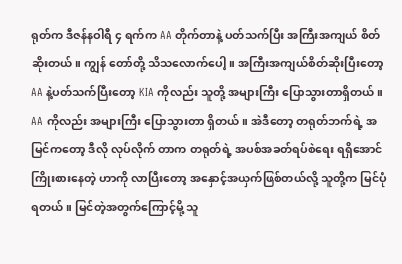ရုတ်က ဒီဇန်နဝါရီ ၄ ရက်က AA တိုက်တာနဲ့ ပတ်သက်ပြီး အကြီးအကျယ် စိတ်ဆိုးတယ်။ ကျွန် တော်တို့ သိသလောက်ပေါ့။ အကြီးအကျယ်စိတ်ဆိုးပြီးတော့ AA နဲ့ပတ်သက်ပြီးတော့ KIA ကိုလည်း သူတို့ အများကြီး ပြောသွားတာရှိတယ်။ AA ကိုလည်း အများကြီး ပြောသွားတာ ရှိတယ်။ အဲဒီတော့ တရုတ်ဘက်ရဲ့ အမြင်ကတော့ ဒီလို လုပ်လိုက် တာက တရုတ်ရဲ့ အပစ်အခတ်ရပ်စဲရေး ရရှိအောင် ကြိုးစားနေတဲ့ ဟာကို လာပြီးတော့ အနှောင့်အယှက်ဖြစ်တယ်လို့ သူတို့က မြင်ပုံရတယ်။ မြင်တဲ့အတွက်ကြောင့်မို့ သူ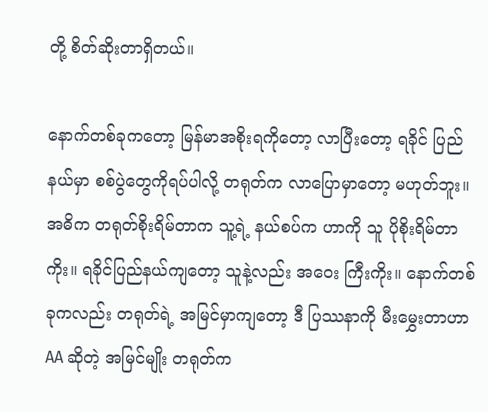တို့ စိတ်ဆိုးတာရှိတယ်။

နောက်တစ်ခုကတော့ မြန်မာအစိုးရကိုတော့ လာပြီးတော့ ရခိုင် ပြည်နယ်မှာ စစ်ပွဲတွေကိုရပ်ပါလို့ တရုတ်က လာပြောမှာတော့ မဟုတ်ဘူး။ အဓိက တရုတ်စိုးရိမ်တာက သူ့ရဲ့ နယ်စပ်က ဟာကို သူ ပိုစိုးရိမ်တာကိုး။ ရခိုင်ပြည်နယ်ကျတော့ သူနဲ့လည်း အဝေး ကြီးကိုး။ နောက်တစ်ခုကလည်း တရုတ်ရဲ့ အမြင်မှာကျတော့ ဒီ ပြဿနာကို မီးမွှေးတာဟာ AA ဆိုတဲ့ အမြင်မျိုး တရုတ်က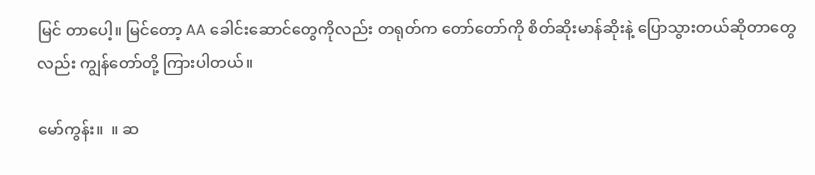မြင် တာပေါ့။ မြင်တော့ AA ခေါင်းဆောင်တွေကိုလည်း တရုတ်က တော်တော်ကို စိတ်ဆိုးမာန်ဆိုးနဲ့ ပြောသွားတယ်ဆိုတာတွေ လည်း ကျွန်တော်တို့ ကြားပါတယ်။

မော်ကွန်း။  ။ ဆ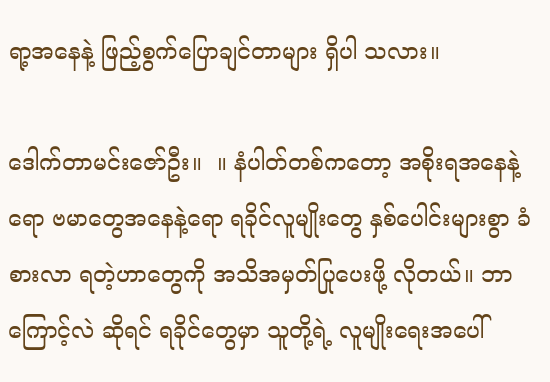ရာ့အနေနဲ့ ဖြည့်စွက်ပြောချင်တာများ ရှိပါ သလား။

ဒေါက်တာမင်းဇော်ဦး။  ။ နံပါတ်တစ်ကတော့ အစိုးရအနေနဲ့ရော ဗမာတွေအနေနဲ့ရော ရခိုင်လူမျိုးတွေ နှစ်ပေါင်းများစွာ ခံစားလာ ရတဲ့ဟာတွေကို အသိအမှတ်ပြုပေးဖို့ လိုတယ်။ ဘာကြောင့်လဲ ဆိုရင် ရခိုင်တွေမှာ သူတို့ရဲ့ လူမျိုးရေးအပေါ်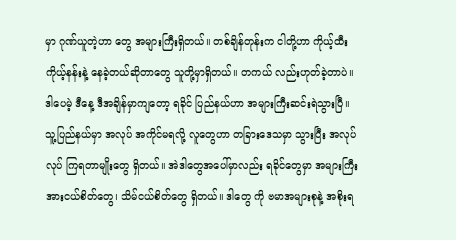မှာ ဂုဏ်ယူတဲ့ဟာ တွေ အများကြီးရှိတယ်။ တစ်ချိန်တုန်းက ငါတို့ဟာ ကိုယ့်ထီး ကိုယ့်နန်းနဲ့ နေခဲ့တယ်ဆိုတာတွေ သူတို့မှာရှိတယ်။ တကယ် လည်းဟုတ်ခဲ့တာပဲ။ ဒါပေမဲ့ ဒီနေ့ ဒီအချိန်မှာကျတော့ ရခိုင် ပြည်နယ်ဟာ အများကြီးဆင်းရဲသွားပြီ။ သူ့ပြည်နယ်မှာ အလုပ် အကိုင်မရလို့ လူတွေဟာ တခြားဒေသမှာ သွားပြီး အလုပ်လုပ် ကြရတာမျိုးတွေ ရှိတယ်။ အဲဒါတွေအပေါ်မှာလည်း ရခိုင်တွေမှာ အများကြီး အားငယ်စိတ်တွေ၊ သိမ်ငယ်စိတ်တွေ ရှိတယ်။ ဒါတွေ ကို ဗမာအများစုနဲ့ အစိုးရ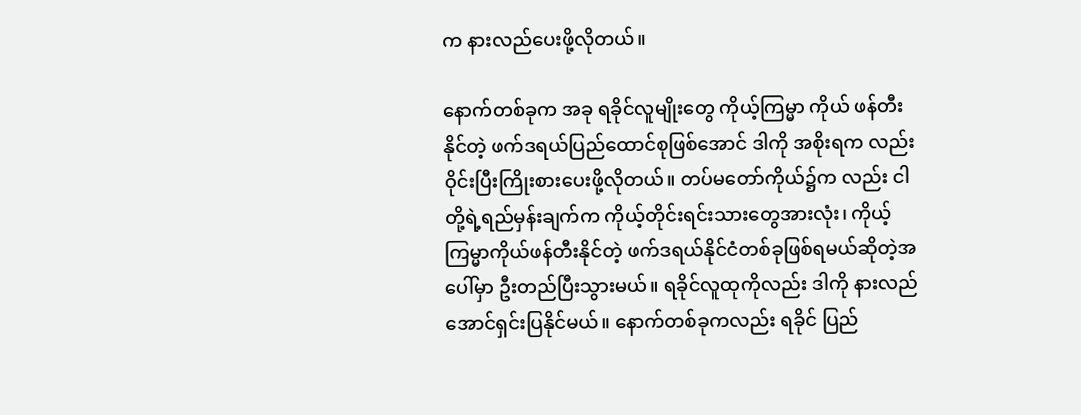က နားလည်ပေးဖို့လိုတယ်။

နောက်တစ်ခုက အခု ရခိုင်လူမျိုးတွေ ကိုယ့်ကြမ္မာ ကိုယ် ဖန်တီးနိုင်တဲ့ ဖက်ဒရယ်ပြည်ထောင်စုဖြစ်အောင် ဒါကို အစိုးရက လည်း ဝိုင်းပြီးကြိုးစားပေးဖို့လိုတယ်။ တပ်မတော်ကိုယ်၌က လည်း ငါတို့ရဲ့ရည်မှန်းချက်က ကိုယ့်တိုင်းရင်းသားတွေအားလုံး၊ ကိုယ့်ကြမ္မာကိုယ်ဖန်တီးနိုင်တဲ့ ဖက်ဒရယ်နိုင်ငံတစ်ခုဖြစ်ရမယ်ဆိုတဲ့အပေါ်မှာ ဦးတည်ပြီးသွားမယ်။ ရခိုင်လူထုကိုလည်း ဒါကို နားလည်အောင်ရှင်းပြနိုင်မယ်။ နောက်တစ်ခုကလည်း ရခိုင် ပြည်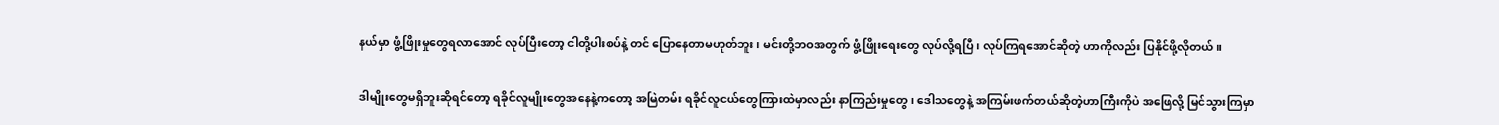နယ်မှာ ဖွံ့ဖြိုးမှုတွေရလာအောင် လုပ်ပြီးတော့ ငါတို့ပါးစပ်နဲ့ တင် ပြောနေတာမဟုတ်ဘူး၊ မင်းတို့ဘဝအတွက် ဖွံ့ဖြိုးရေးတွေ လုပ်လို့ရပြီ၊ လုပ်ကြရအောင်ဆိုတဲ့ ဟာကိုလည်း ပြနိုင်ဖို့လိုတယ်။

ဒါမျိုးတွေမရှိဘူးဆိုရင်တော့ ရခိုင်လူမျိုးတွေအနေနဲ့ကတော့ အမြဲတမ်း ရခိုင်လူငယ်တွေကြားထဲမှာလည်း နာကြည်းမှုတွေ၊ ဒေါသတွေနဲ့ အကြမ်းဖက်တယ်ဆိုတဲ့ဟာကြီးကိုပဲ အဖြေလို့ မြင်သွားကြမှာ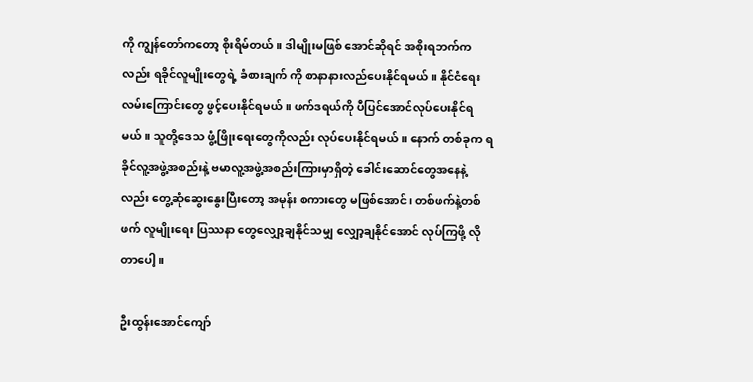ကို ကျွန်တော်ကတော့ စိုးရိမ်တယ်။ ဒါမျိုးမဖြစ် အောင်ဆိုရင် အစိုးရဘက်ကလည်း ရခိုင်လူမျိုးတွေရဲ့ ခံစားချက် ကို စာနာနားလည်ပေးနိုင်ရမယ်။ နိုင်ငံရေးလမ်းကြောင်းတွေ ဖွင့်ပေးနိုင်ရမယ်။ ဖက်ဒရယ်ကို ပီပြင်အောင်လုပ်ပေးနိုင်ရမယ်။ သူတို့ဒေသ ဖွံ့ဖြိုးရေးတွေကိုလည်း လုပ်ပေးနိုင်ရမယ်။ နောက် တစ်ခုက ရခိုင်လူ့အဖွဲ့အစည်းနဲ့ ဗမာလူ့အဖွဲ့အစည်းကြားမှာရှိတဲ့ ခေါင်းဆောင်တွေအနေနဲ့လည်း တွေ့ဆုံဆွေးနွေးပြီးတော့ အမုန်း စကားတွေ မဖြစ်အောင်၊ တစ်ဖက်နဲ့တစ်ဖက် လူမျိုးရေး ပြဿနာ တွေလျှော့ချနိုင်သမျှ လျှော့ချနိုင်အောင် လုပ်ကြဖို့ လိုတာပေါ့။

ဦးထွန်းအောင်ကျော်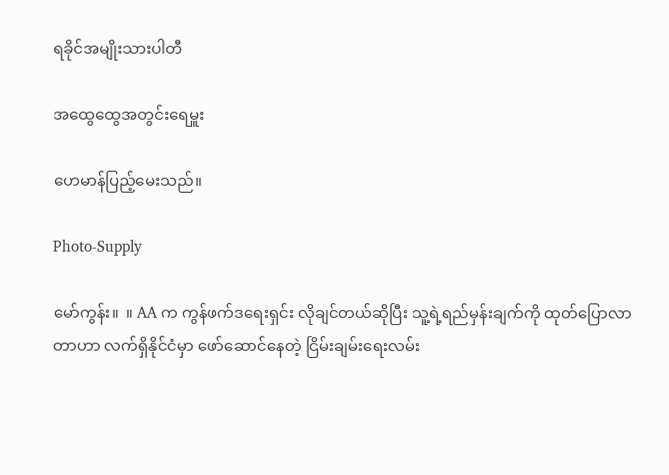ရခိုင်အမျိုးသားပါတီ

အထွေထွေအတွင်းရေမှူး

ဟေမာန်ပြည့်မေးသည်။

Photo-Supply

မော်ကွန်း။  ။ AA က ကွန်ဖက်ဒရေးရှင်း လိုချင်တယ်ဆိုပြီး သူ့ရဲ့ရည်မှန်းချက်ကို ထုတ်ပြောလာတာဟာ လက်ရှိနိုင်ငံမှာ ဖော်ဆောင်နေတဲ့ ငြိမ်းချမ်းရေးလမ်း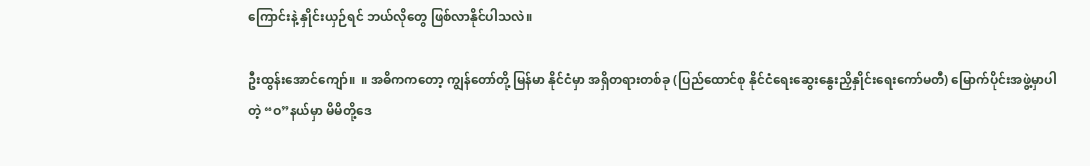ကြောင်းနဲ့ နှိုင်းယှဉ်ရင် ဘယ်လိုတွေ ဖြစ်လာနိုင်ပါသလဲ။

ဦးထွန်းအောင်ကျော်။  ။ အဓိကကတော့ ကျွန်တော်တို့ မြန်မာ နိုင်ငံမှာ အရှိတရားတစ်ခု (ပြည်ထောင်စု နိုင်ငံရေးဆွေးနွေးညှိနှိုင်းရေးကော်မတီ) မြောက်ပိုင်းအဖွဲ့မှာပါတဲ့ “ဝ”နယ်မှာ မိမိတို့ဒေ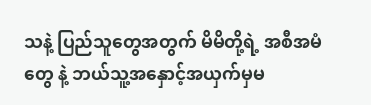သနဲ့ ပြည်သူတွေအတွက် မိမိတို့ရဲ့ အစီအမံတွေ နဲ့ ဘယ်သူ့အနှောင့်အယှက်မှမ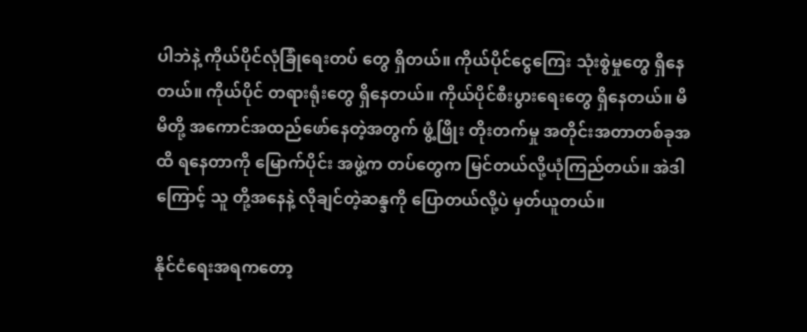ပါဘဲနဲ့ ကိုယ်ပိုင်လုံခြုံရေးတပ် တွေ ရှိတယ်။ ကိုယ်ပိုင်ငွေကြေး သုံးစွဲမှုတွေ ရှိနေတယ်။ ကိုယ်ပိုင် တရားရုံးတွေ ရှိနေတယ်။ ကိုယ်ပိုင်စီးပွားရေးတွေ ရှိနေတယ်။ မိမိတို့ အကောင်အထည်ဖော်နေတဲ့အတွက် ဖွံ့ဖြိုး တိုးတက်မှု အတိုင်းအတာတစ်ခုအထိ ရနေတာကို မြောက်ပိုင်း အဖွဲ့က တပ်တွေက မြင်တယ်လို့ယုံကြည်တယ်။ အဲဒါကြောင့် သူ တို့အနေနဲ့ လိုချင်တဲ့ဆန္ဒကို ပြောတယ်လို့ပဲ မှတ်ယူတယ်။

နိုင်ငံရေးအရကတော့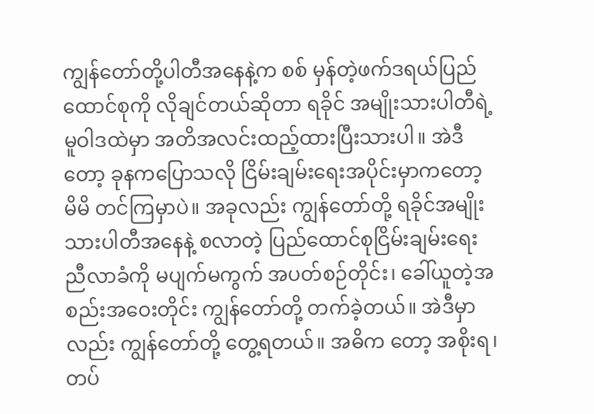ကျွန်တော်တို့ပါတီအနေနဲ့က စစ် မှန်တဲ့ဖက်ဒရယ်ပြည်ထောင်စုကို လိုချင်တယ်ဆိုတာ ရခိုင် အမျိုးသားပါတီရဲ့ မူဝါဒထဲမှာ အတိအလင်းထည့်ထားပြီးသားပါ။ အဲဒီတော့ ခုနကပြောသလို ငြိမ်းချမ်းရေးအပိုင်းမှာကတော့ မိမိ တင်ကြမှာပဲ။ အခုလည်း ကျွန်တော်တို့ ရခိုင်အမျိုး သားပါတီအနေနဲ့ စလာတဲ့ ပြည်ထောင်စုငြိမ်းချမ်းရေးညီလာခံကို မပျက်မကွက် အပတ်စဉ်တိုင်း၊ ခေါ်ယူတဲ့အစည်းအဝေးတိုင်း ကျွန်တော်တို့ တက်ခဲ့တယ်။ အဲဒီမှာလည်း ကျွန်တော်တို့ တွေ့ရတယ်။ အဓိက တော့ အစိုးရ၊ တပ်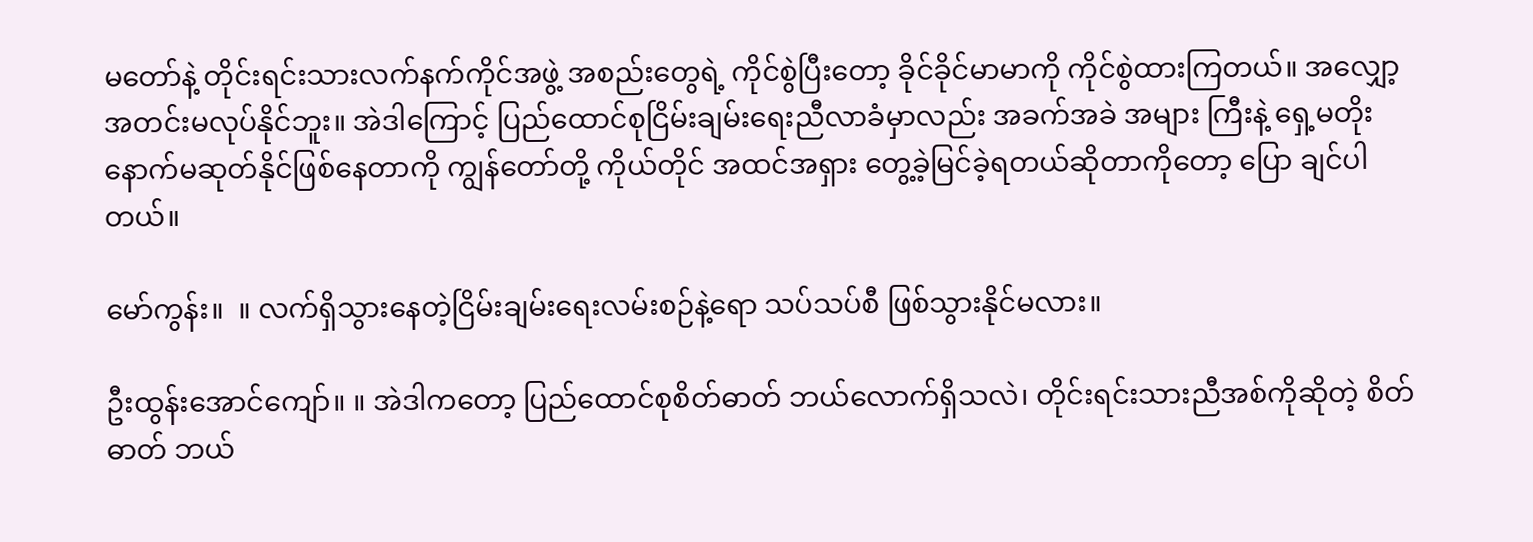မတော်နဲ့ တိုင်းရင်းသားလက်နက်ကိုင်အဖွဲ့ အစည်းတွေရဲ့ ကိုင်စွဲပြီးတော့ ခိုင်ခိုင်မာမာကို ကိုင်စွဲထားကြတယ်။ အလျှော့အတင်းမလုပ်နိုင်ဘူး။ အဲဒါကြောင့် ပြည်ထောင်စုငြိမ်းချမ်းရေးညီလာခံမှာလည်း အခက်အခဲ အများ ကြီးနဲ့ ရှေ့မတိုးနောက်မဆုတ်နိုင်ဖြစ်နေတာကို ကျွန်တော်တို့ ကိုယ်တိုင် အထင်အရှား တွေ့ခဲ့မြင်ခဲ့ရတယ်ဆိုတာကိုတော့ ပြော ချင်ပါတယ်။

မော်ကွန်း။  ။ လက်ရှိသွားနေတဲ့ငြိမ်းချမ်းရေးလမ်းစဉ်နဲ့ရော သပ်သပ်စီ ဖြစ်သွားနိုင်မလား။

ဦးထွန်းအောင်ကျော်။ ။ အဲဒါကတော့ ပြည်ထောင်စုစိတ်ဓာတ် ဘယ်လောက်ရှိသလဲ၊ တိုင်းရင်းသားညီအစ်ကိုဆိုတဲ့ စိတ်ဓာတ် ဘယ်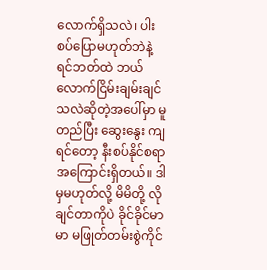လောက်ရှိသလဲ၊ ပါးစပ်ပြောမဟုတ်ဘဲနဲ့ ရင်ဘတ်ထဲ ဘယ် လောက်ငြိမ်းချမ်းချင်သလဲဆိုတဲ့အပေါ်မှာ မူတည်ပြီး ဆွေးနွေး ကျရင်တော့ နီးစပ်နိုင်စရာအကြောင်းရှိတယ်။ ဒါမှမဟုတ်လို့ မိမိတို့ လိုချင်တာကိုပဲ ခိုင်ခိုင်မာမာ မဖြုတ်တမ်းစွဲကိုင်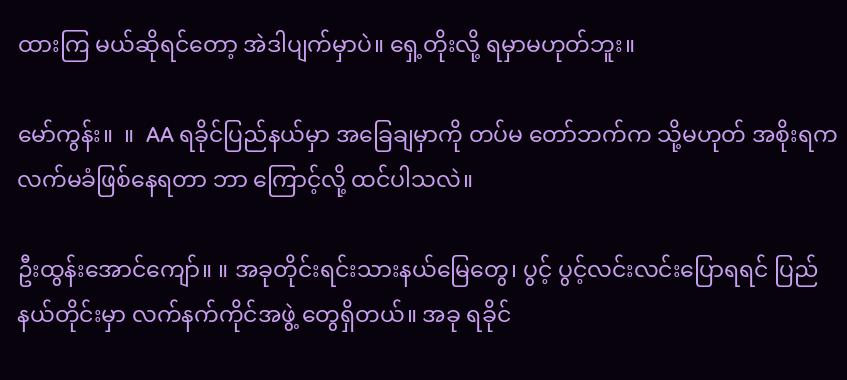ထားကြ မယ်ဆိုရင်တော့ အဲဒါပျက်မှာပဲ။ ရှေ့တိုးလို့ ရမှာမဟုတ်ဘူး။

မော်ကွန်း။  ။  AA ရခိုင်ပြည်နယ်မှာ အခြေချမှာကို တပ်မ တော်ဘက်က သို့မဟုတ် အစိုးရက လက်မခံဖြစ်နေရတာ ဘာ ကြောင့်လို့ ထင်ပါသလဲ။

ဦးထွန်းအောင်ကျော်။ ။ အခုတိုင်းရင်းသားနယ်မြေတွေ၊ ပွင့် ပွင့်လင်းလင်းပြောရရင် ပြည်နယ်တိုင်းမှာ လက်နက်ကိုင်အဖွဲ့ တွေရှိတယ်။ အခု ရခိုင်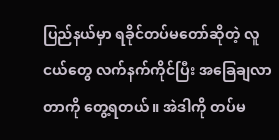ပြည်နယ်မှာ ရခိုင်တပ်မတော်ဆိုတဲ့ လူ ငယ်တွေ လက်နက်ကိုင်ပြီး အခြေချလာတာကို တွေ့ရတယ်။ အဲဒါကို တပ်မ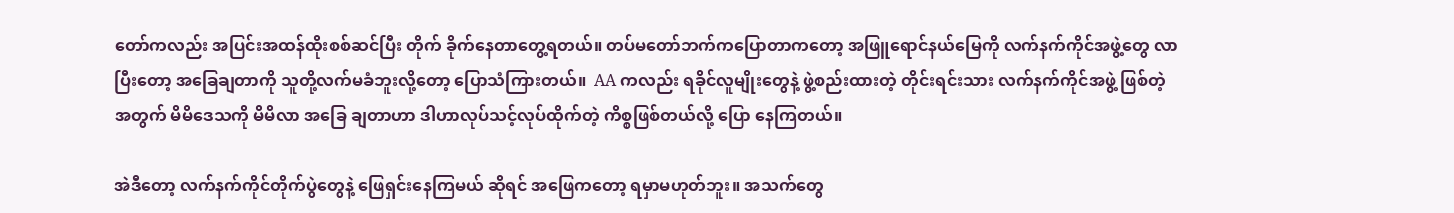တော်ကလည်း အပြင်းအထန်ထိုးစစ်ဆင်ပြီး တိုက် ခိုက်နေတာတွေ့ရတယ်။ တပ်မတော်ဘက်ကပြောတာကတော့ အဖြူရောင်နယ်မြေကို လက်နက်ကိုင်အဖွဲ့တွေ လာပြီးတော့ အခြေချတာကို သူတို့လက်မခံဘူးလို့တော့ ပြောသံကြားတယ်။  AA ကလည်း ရခိုင်လူမျိုးတွေနဲ့ ဖွဲ့စည်းထားတဲ့ တိုင်းရင်းသား လက်နက်ကိုင်အဖွဲ့ ဖြစ်တဲ့အတွက် မိမိဒေသကို မိမိလာ အခြေ ချတာဟာ ဒါဟာလုပ်သင့်လုပ်ထိုက်တဲ့ ကိစ္စဖြစ်တယ်လို့ ပြော နေကြတယ်။

အဲဒီတော့ လက်နက်ကိုင်တိုက်ပွဲတွေနဲ့ ဖြေရှင်းနေကြမယ် ဆိုရင် အဖြေကတော့ ရမှာမဟုတ်ဘူး။ အသက်တွေ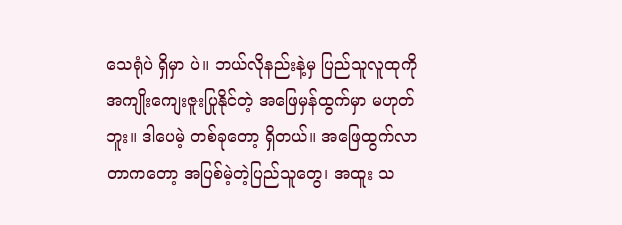သေရုံပဲ ရှိမှာ ပဲ။ ဘယ်လိုနည်းနဲ့မှ ပြည်သူလူထုကို အကျိုးကျေးဇူးပြုနိုင်တဲ့ အဖြေမှန်ထွက်မှာ မဟုတ်ဘူး။ ဒါပေမဲ့ တစ်ခုတော့ ရှိတယ်။ အဖြေထွက်လာတာကတော့ အပြစ်မဲ့တဲ့ပြည်သူတွေ၊ အထူး သ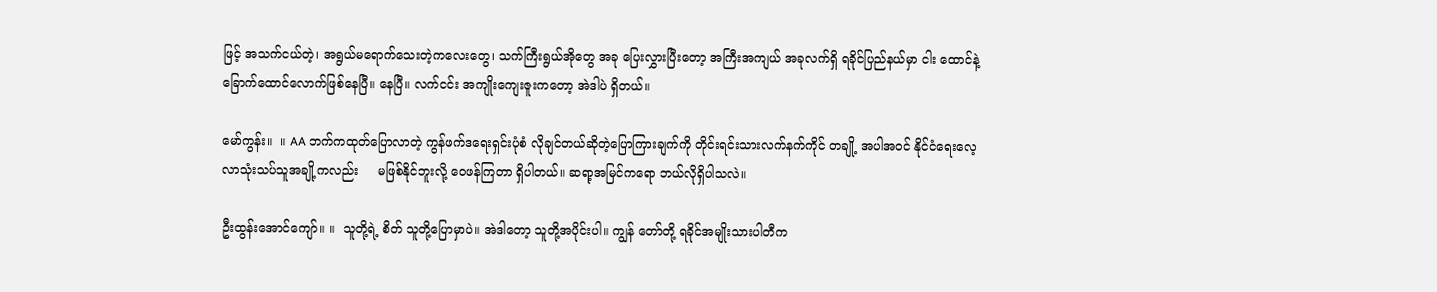ဖြင့် အသက်ငယ်တဲ့၊ အရွယ်မရောက်သေးတဲ့ကလေးတွေ၊ သက်ကြီးရွယ်အိုတွေ အခု ပြေးလွှားပြီးတော့ အကြီးအကျယ် အခုလက်ရှိ ရခိုင်ပြည်နယ်မှာ ငါး ထောင်နဲ့ ခြောက်ထောင်လောက်ဖြစ်နေပြီ။ နေပြီ။ လက်ငင်း အကျိုးကျေးဇူးကတော့ အဲဒါပဲ ရှိတယ်။

မော်ကွန်း။  ။ AA ဘက်ကထုတ်ပြောလာတဲ့ ကွန်ဖက်ဒရေးရှင်းပုံစံ လိုချင်တယ်ဆိုတဲ့ပြောကြားချက်ကို တိုင်းရင်းသားလက်နက်ကိုင် တချို့ အပါအဝင် နိုင်ငံရေးလေ့လာသုံးသပ်သူအချို့ကလည်း     မဖြစ်နိုင်ဘူးလို့ ဝေဖန်ကြတာ ရှိပါတယ်။ ဆရာ့အမြင်ကရော ဘယ်လိုရှိပါသလဲ။

ဦးထွန်းအောင်ကျော်။ ။  သူတို့ရဲ့ စိတ် သူတို့ပြောမှာပဲ။ အဲဒါတော့ သူတို့အပိုင်းပါ။ ကျွန် တော်တို့ ရခိုင်အမျိုးသားပါတီက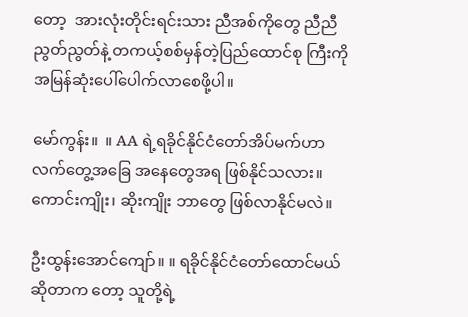တော့  အားလုံးတိုင်းရင်းသား ညီအစ်ကိုတွေ ညီညီညွတ်ညွတ်နဲ့ တကယ့်စစ်မှန်တဲ့ပြည်ထောင်စု ကြီးကို အမြန်ဆုံးပေါ်ပေါက်လာစေဖို့ပါ။

မော်ကွန်း။  ။ AA ရဲ့ရခိုင်နိုင်ငံတော်အိပ်မက်ဟာ လက်တွေ့အခြေ အနေတွေအရ ဖြစ်နိုင်သလား။ကောင်းကျိုး၊ ဆိုးကျိုး ဘာတွေ ဖြစ်လာနိုင်မလဲ။

ဦးထွန်းအောင်ကျော်။ ။ ရခိုင်နိုင်ငံတော်ထောင်မယ်ဆိုတာက တော့ သူတို့ရဲ့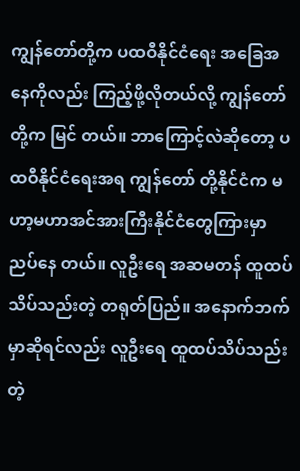ကျွန်တော်တို့က ပထဝီနိုင်ငံရေး အခြေအနေကိုလည်း ကြည့်ဖို့လိုတယ်လို့ ကျွန်တော်တို့က မြင် တယ်။ ဘာကြောင့်လဲဆိုတော့ ပထဝီနိုင်ငံရေးအရ ကျွန်တော် တို့နိုင်ငံက မဟာ့မဟာအင်အားကြီးနိုင်ငံတွေကြားမှာ ညပ်နေ တယ်။ လူဦးရေ အဆမတန် ထူထပ်သိပ်သည်းတဲ့ တရုတ်ပြည်။ အနောက်ဘက်မှာဆိုရင်လည်း လူဦးရေ ထူထပ်သိပ်သည်းတဲ့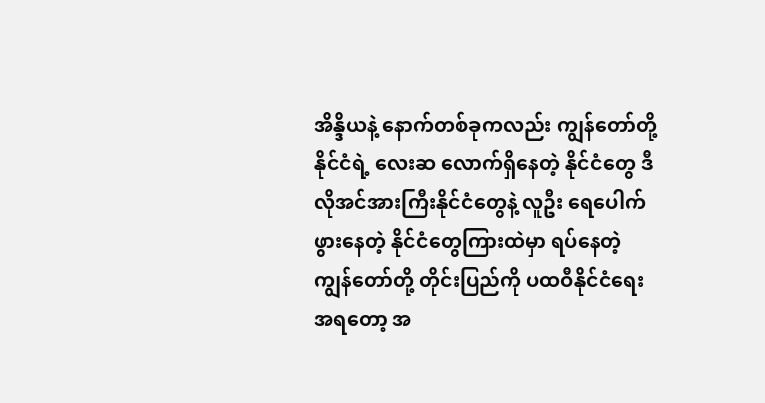အိန္ဒိယနဲ့ နောက်တစ်ခုကလည်း ကျွန်တော်တို့ နိုင်ငံရဲ့ လေးဆ လောက်ရှိနေတဲ့ နိုင်ငံတွေ ဒီလိုအင်အားကြီးနိုင်ငံတွေနဲ့ လူဦး ရေပေါက်ဖွားနေတဲ့ နိုင်ငံတွေကြားထဲမှာ ရပ်နေတဲ့ ကျွန်တော်တို့ တိုင်းပြည်ကို ပထဝီနိုင်ငံရေးအရတော့ အ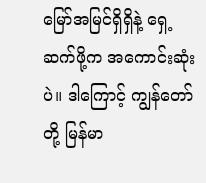မြော်အမြင်ရှိရှိနဲ့ ရှေ့ ဆက်ဖို့က အကောင်းဆုံးပဲ။ ဒါကြောင့် ကျွန်တော်တို့ မြန်မာ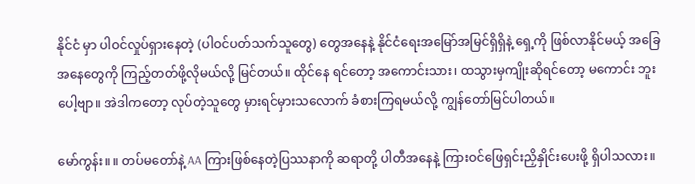နိုင်ငံ မှာ ပါဝင်လှုပ်ရှားနေတဲ့ (ပါဝင်ပတ်သက်သူတွေ) တွေအနေနဲ့ နိုင်ငံရေးအမြော်အမြင်ရှိရှိနဲ့ ရှေ့ကို ဖြစ်လာနိုင်မယ့် အခြေအနေတွေကို ကြည့်တတ်ဖို့လိုမယ်လို့ မြင်တယ်။ ထိုင်နေ ရင်တော့ အကောင်းသား၊ ထသွားမှကျိုးဆိုရင်တော့ မကောင်း ဘူးပေါ့ဗျာ။ အဲဒါကတော့ လုပ်တဲ့သူတွေ မှားရင်မှားသလောက် ခံစားကြရမယ်လို့ ကျွန်တော်မြင်ပါတယ်။

မော်ကွန်း။ ။ တပ်မတော်နဲ့ AA ကြားဖြစ်နေတဲ့ပြဿနာကို ဆရာတို့ ပါတီအနေနဲ့ ကြားဝင်ဖြေရှင်းညှိနှိုင်းပေးဖို့ ရှိပါသလား။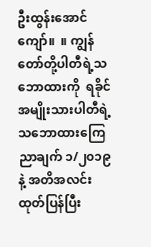ဦးထွန်းအောင်ကျော်။  ။ ကျွန်တော်တို့ပါတီရဲ့သဘောထားကို  ရခိုင်အမျိုးသားပါတီရဲ့ သဘောထားကြေညာချက် ၁/၂၀၁၉ နဲ့ အတိအလင်းထုတ်ပြန်ပြီး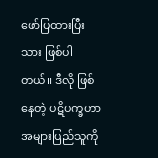ဖော်ပြထားပြီးသား ဖြစ်ပါတယ်။ ဒီလို ဖြစ်နေတဲ့ ပဋိပက္ခဟာ အများပြည်သူကို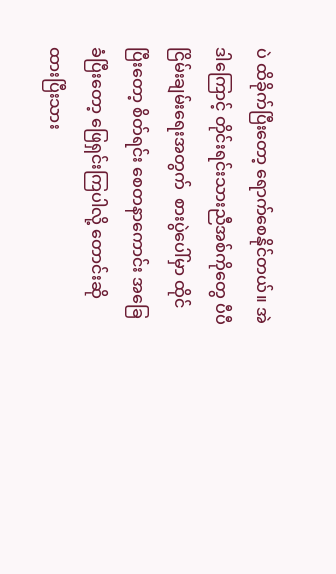ပဲ ထိခိုက်ပြီးတော့ ရောက်စေနိုင်တယ်။ အဲဒါကြောင့် တိုင်းရင်းသားညီအစ်ကိုတွေ ပီပီ ငြိမ်းချမ်းရေးအတွက်  စားပွဲပေါ်မှာ ထိုင်ပြီးတော့ စိတ်ရင်း စေတနာကောင်း အခြေခံပြီးတော့ ဖြေရှင်းကြပါလို့ တောင်းဆို ထားပြီးသား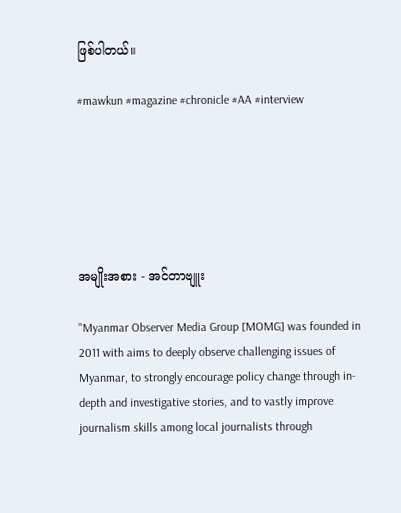ဖြစ်ပါတယ်။

#mawkun #magazine #chronicle #AA #interview






အမျိုးအစား - အင်တာဗျူး

"Myanmar Observer Media Group [MOMG] was founded in 2011 with aims to deeply observe challenging issues of Myanmar, to strongly encourage policy change through in-depth and investigative stories, and to vastly improve journalism skills among local journalists through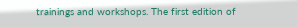trainings and workshops. The first edition of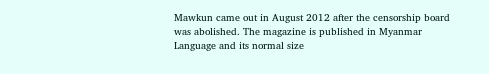Mawkun came out in August 2012 after the censorship board was abolished. The magazine is published in Myanmar Language and its normal size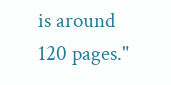is around 120 pages."